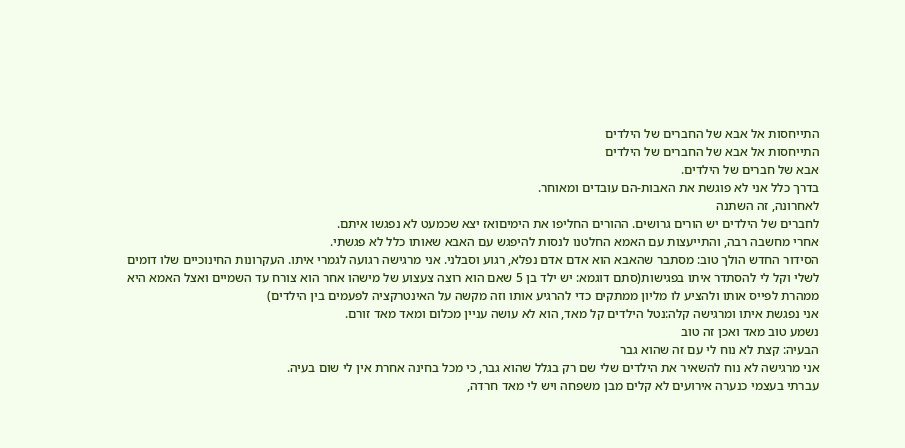התייחסות אל אבא של החברים של הילדים
התייחסות אל אבא של החברים של הילדים
אבא של חברים של הילדים.
בדרך כלל אני לא פוגשת את האבות-הם עובדים ומאוחר.
לאחרונה, זה השתנה
לחברים של הילדים יש הורים גרושים. ההורים החליפו את הימיםואז יצא שכמעט לא נפגשו איתם.
אחרי מחשבה רבה, והתייעצות עם האמא החלטנו לנסות להיפגש עם האבא שאותו כלל לא פגשתי.
הסידור החדש הולך טוב: מסתבר שהאבא הוא אדם אדם נפלא, רגוע וסבלני. אני מרגישה רגועה לגמרי איתו. העקרונות החינוכיים שלו דומים לשלי וקל לי להסתדר איתו בפגישות(סתם דוגמא: יש ילד בן 5 שאם הוא רוצה צעצוע של מישהו אחר הוא צורח עד השמיים ואצל האמא היא ממהרת לפייס אותו ולהציע לו מליון ממתקים כדי להרגיע אותו וזה מקשה על האינטרקציה לפעמים בין הילדים)
אני נפגשת איתו ומרגישה קלה:נטל הילדים קל מאד, הוא לא עושה עניין מכלום ומאד מאד זורם.
נשמע טוב מאד ואכן זה טוב
הבעיה: קצת לא נוח לי עם זה שהוא גבר
אני מרגישה לא נוח להשאיר את הילדים שלי שם רק בגלל שהוא גבר, כי מכל בחינה אחרת אין לי שום בעיה.
עברתי בעצמי כנערה אירועים לא קלים מבן משפחה ויש לי מאד חרדה,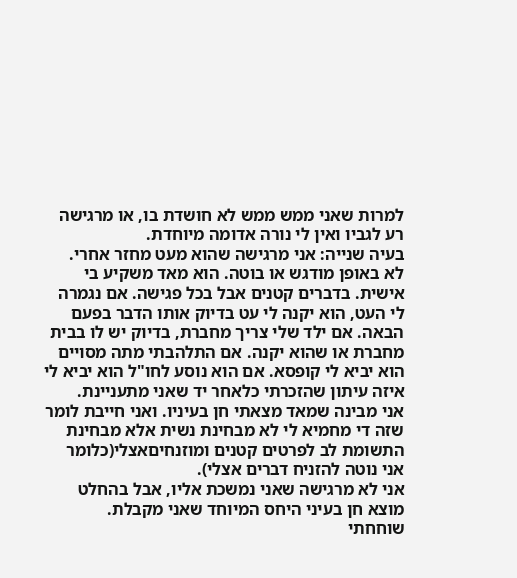למרות שאני ממש ממש לא חושדת בו, או מרגישה רע לגביו ואין לי נורה אדומה מיוחדת.
בעיה שנייה: אני מרגישה שהוא מעט מחזר אחרי.
לא באופן מודגש או בוטה. הוא מאד משקיע בי אישית. בדברים קטנים אבל בכל פגישה. אם נגמרה לי העט, הוא יקנה לי עט בדיוק אותו הדבר בפעם הבאה. אם ילד שלי צריך מחברת, בדיוק יש לו בבית מחברת או שהוא יקנה. אם התלהבתי מתה מסויים הוא יביא לי קופסא. אם הוא נוסע לחו"ל הוא יביא לי איזה עיתון שהזכרתי כלאחר יד שאני מתעניינת.
אני מבינה שמאד מצאתי חן בעיניו. ואני חייבת לומר שזה די מחמיא לי לא מבחינת נשית אלא מבחינת התשומת לב לפרטים קטנים ומוזנחיםאצלי(כלומר אני נוטה להזניח דברים אצלי).
אני לא מרגישה שאני נמשכת אליו, אבל בהחלט מוצא חן בעיני היחס המיוחד שאני מקבלת.
שוחחתי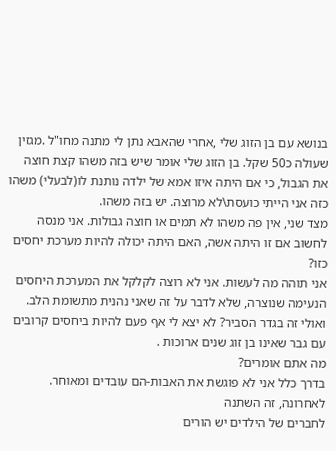בנושא עם בן הזוג שלי ,אחרי שהאבא נתן לי מתנה מחו"ל .מגזין שעולה כ50 שקל. בן הזוג שלי אומר שיש בזה משהו קצת חוצה את הגבול, כי אם היתה איזו אמא של ילדה נותנת לו(לבעלי) משהו כזה אני הייתי כועסת\לא מרוצה. יש בזה משהו.
מצד שני, אין פה משהו לא תמים או חוצה גבולות. אני מנסה לחשוב אם זו היתה אשה, האם היתה יכולה להיות מערכת יחסים כזו?
אני תוהה מה לעשות. אני לא רוצה לקלקל את המערכת היחסים הנעימה שנוצרה, שלא לדבר על זה שאני נהנית מתשומת הלב. ואולי זה בגדר הסביר? לא יצא לי אף פעם להיות ביחסים קרובים עם גבר שאינו בן זוג שנים ארוכות .
מה אתם אומרים?
בדרך כלל אני לא פוגשת את האבות-הם עובדים ומאוחר.
לאחרונה, זה השתנה
לחברים של הילדים יש הורים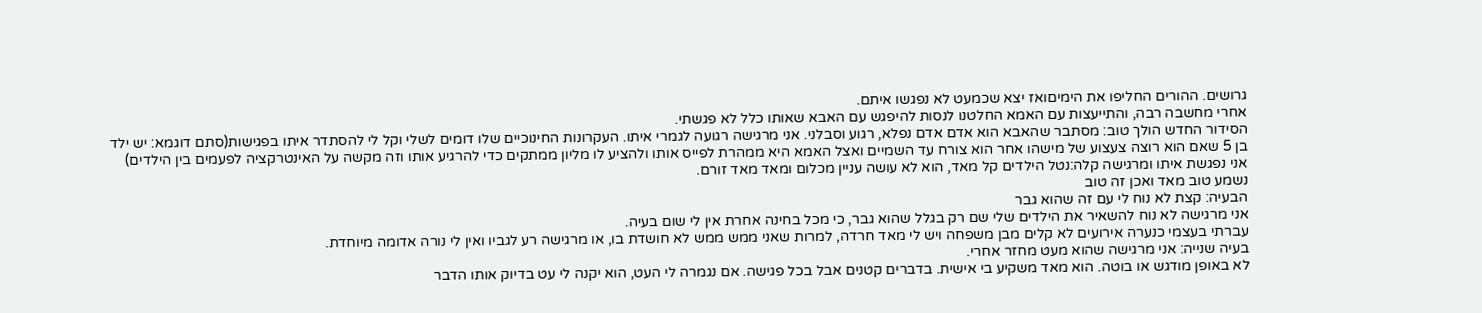גרושים. ההורים החליפו את הימיםואז יצא שכמעט לא נפגשו איתם.
אחרי מחשבה רבה, והתייעצות עם האמא החלטנו לנסות להיפגש עם האבא שאותו כלל לא פגשתי.
הסידור החדש הולך טוב: מסתבר שהאבא הוא אדם אדם נפלא, רגוע וסבלני. אני מרגישה רגועה לגמרי איתו. העקרונות החינוכיים שלו דומים לשלי וקל לי להסתדר איתו בפגישות(סתם דוגמא: יש ילד בן 5 שאם הוא רוצה צעצוע של מישהו אחר הוא צורח עד השמיים ואצל האמא היא ממהרת לפייס אותו ולהציע לו מליון ממתקים כדי להרגיע אותו וזה מקשה על האינטרקציה לפעמים בין הילדים)
אני נפגשת איתו ומרגישה קלה:נטל הילדים קל מאד, הוא לא עושה עניין מכלום ומאד מאד זורם.
נשמע טוב מאד ואכן זה טוב
הבעיה: קצת לא נוח לי עם זה שהוא גבר
אני מרגישה לא נוח להשאיר את הילדים שלי שם רק בגלל שהוא גבר, כי מכל בחינה אחרת אין לי שום בעיה.
עברתי בעצמי כנערה אירועים לא קלים מבן משפחה ויש לי מאד חרדה, למרות שאני ממש ממש לא חושדת בו, או מרגישה רע לגביו ואין לי נורה אדומה מיוחדת.
בעיה שנייה: אני מרגישה שהוא מעט מחזר אחרי.
לא באופן מודגש או בוטה. הוא מאד משקיע בי אישית. בדברים קטנים אבל בכל פגישה. אם נגמרה לי העט, הוא יקנה לי עט בדיוק אותו הדבר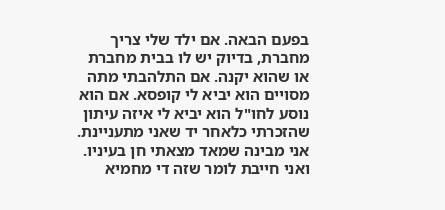בפעם הבאה. אם ילד שלי צריך מחברת, בדיוק יש לו בבית מחברת או שהוא יקנה. אם התלהבתי מתה מסויים הוא יביא לי קופסא. אם הוא נוסע לחו"ל הוא יביא לי איזה עיתון שהזכרתי כלאחר יד שאני מתעניינת.
אני מבינה שמאד מצאתי חן בעיניו. ואני חייבת לומר שזה די מחמיא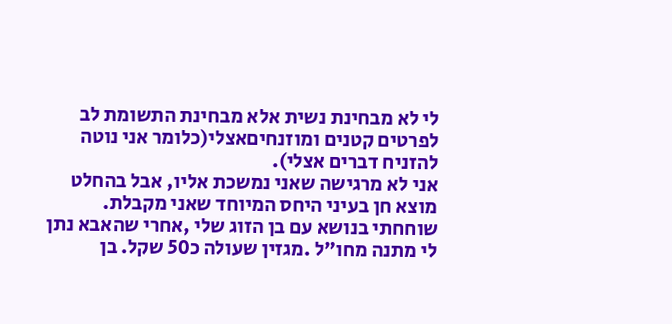לי לא מבחינת נשית אלא מבחינת התשומת לב לפרטים קטנים ומוזנחיםאצלי(כלומר אני נוטה להזניח דברים אצלי).
אני לא מרגישה שאני נמשכת אליו, אבל בהחלט מוצא חן בעיני היחס המיוחד שאני מקבלת.
שוחחתי בנושא עם בן הזוג שלי ,אחרי שהאבא נתן לי מתנה מחו"ל .מגזין שעולה כ50 שקל. בן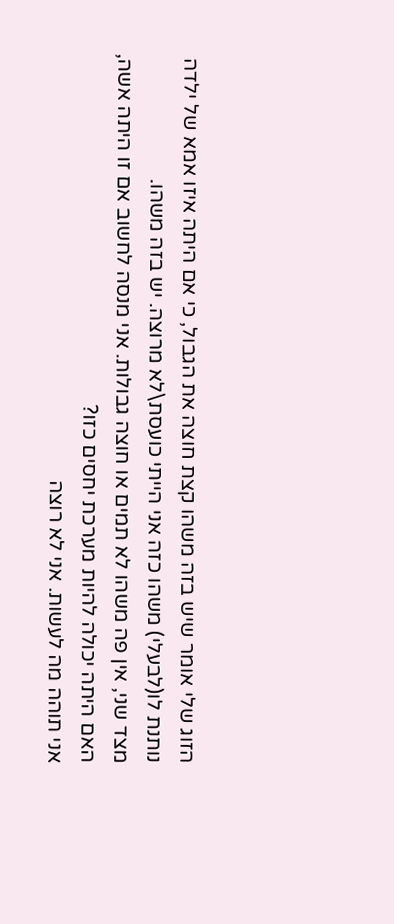הזוג שלי אומר שיש בזה משהו קצת חוצה את הגבול, כי אם היתה איזו אמא של ילדה נותנת לו(לבעלי) משהו כזה אני הייתי כועסת\לא מרוצה. יש בזה משהו.
מצד שני, אין פה משהו לא תמים או חוצה גבולות. אני מנסה לחשוב אם זו היתה אשה, האם היתה יכולה להיות מערכת יחסים כזו?
אני תוהה מה לעשות. אני לא רוצה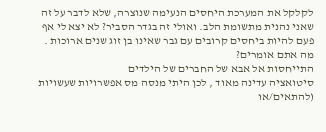לקלקל את המערכת היחסים הנעימה שנוצרה, שלא לדבר על זה שאני נהנית מתשומת הלב. ואולי זה בגדר הסביר? לא יצא לי אף פעם להיות ביחסים קרובים עם גבר שאינו בן זוג שנים ארוכות .
מה אתם אומרים?
התייחסות אל אבא של החברים של הילדים
סיטואציה עדינה מאוד , לכן היתי מנסה מס אפשרויות שעשויות (להתאים/או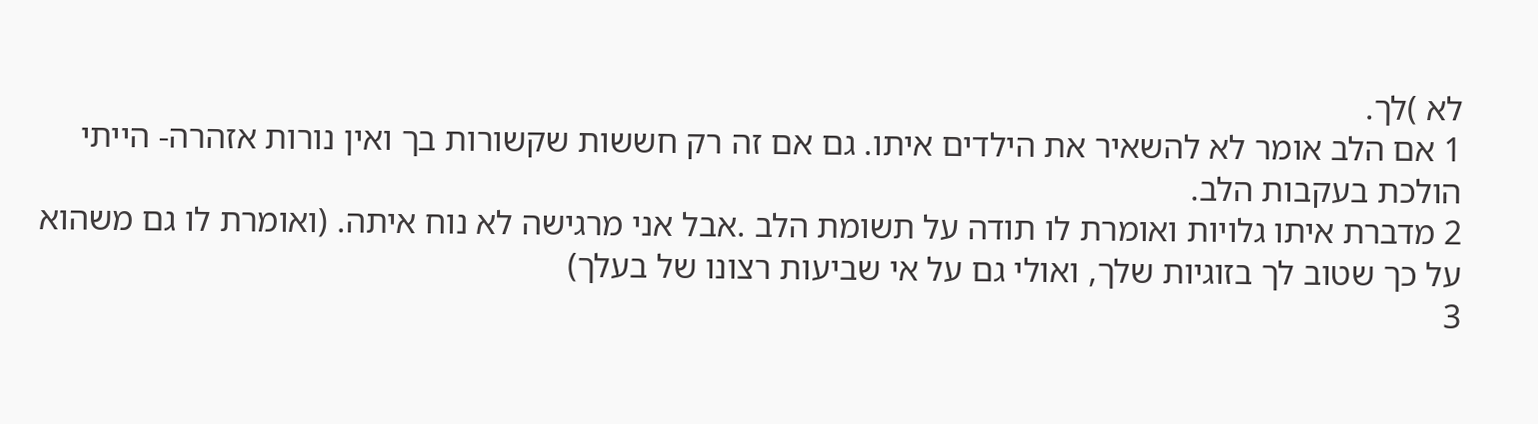לא )לך.
1 אם הלב אומר לא להשאיר את הילדים איתו. גם אם זה רק חששות שקשורות בך ואין נורות אזהרה- הייתי הולכת בעקבות הלב.
2 מדברת איתו גלויות ואומרת לו תודה על תשומת הלב .אבל אני מרגישה לא נוח איתה. (ואומרת לו גם משהוא על כך שטוב לך בזוגיות שלך, ואולי גם על אי שביעות רצונו של בעלך)
3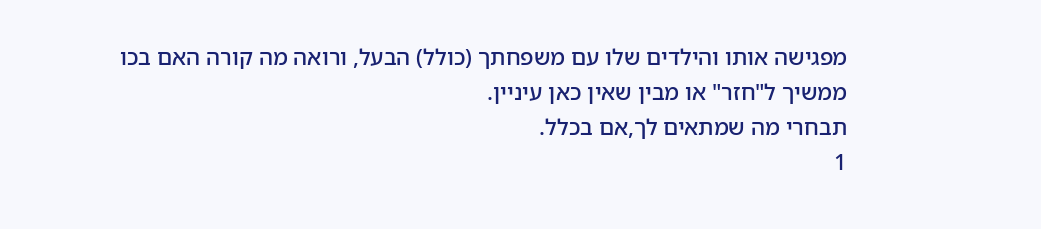מפגישה אותו והילדים שלו עם משפחתך (כולל) הבעל, ורואה מה קורה האם בכו ממשיך ל"חזר" או מבין שאין כאן עיניין.
תבחרי מה שמתאים לך,אם בכלל.
1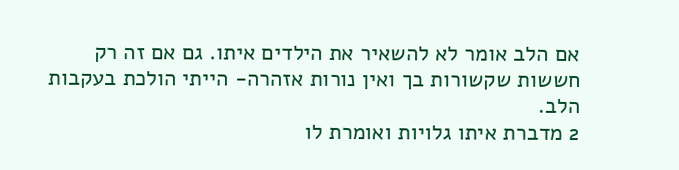אם הלב אומר לא להשאיר את הילדים איתו. גם אם זה רק חששות שקשורות בך ואין נורות אזהרה- הייתי הולכת בעקבות הלב.
2 מדברת איתו גלויות ואומרת לו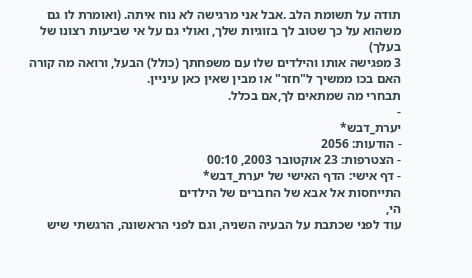תודה על תשומת הלב .אבל אני מרגישה לא נוח איתה. (ואומרת לו גם משהוא על כך שטוב לך בזוגיות שלך, ואולי גם על אי שביעות רצונו של בעלך)
3 מפגישה אותו והילדים שלו עם משפחתך (כולל) הבעל, ורואה מה קורה האם בכו ממשיך ל"חזר" או מבין שאין כאן עיניין.
תבחרי מה שמתאים לך,אם בכלל.
-
יערת_דבש*
- הודעות: 2056
- הצטרפות: 23 אוקטובר 2003, 00:10
- דף אישי: הדף האישי של יערת_דבש*
התייחסות אל אבא של החברים של הילדים
הי,
עוד לפני שכתבת על הבעיה השניה, וגם לפני הראשונה, הרגשתי שיש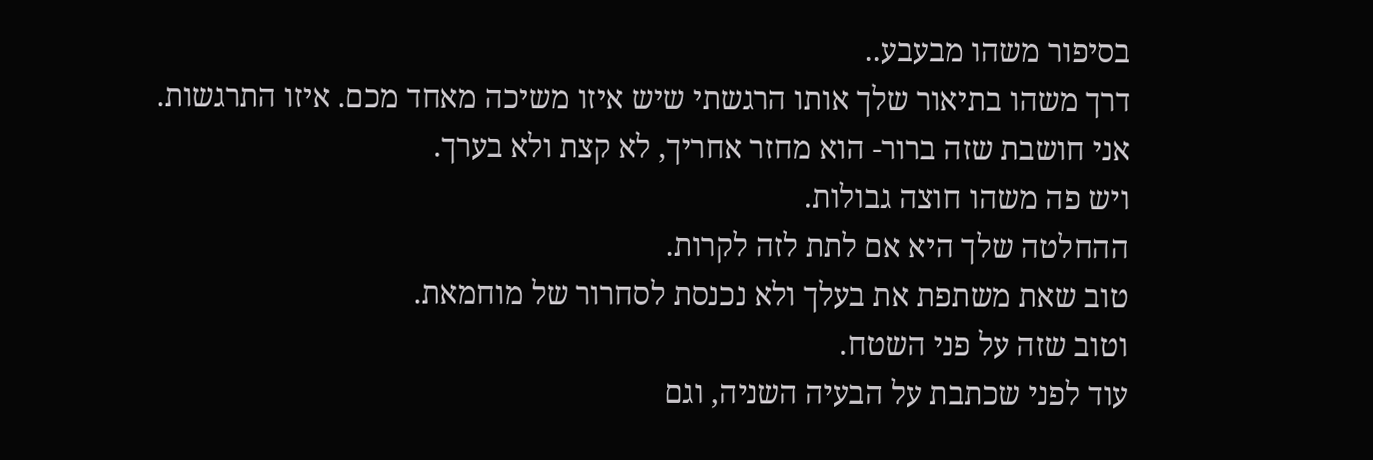בסיפור משהו מבעבע..
דרך משהו בתיאור שלך אותו הרגשתי שיש איזו משיכה מאחד מכם. איזו התרגשות.
אני חושבת שזה ברור- הוא מחזר אחריך, לא קצת ולא בערך.
ויש פה משהו חוצה גבולות.
ההחלטה שלך היא אם לתת לזה לקרות.
טוב שאת משתפת את בעלך ולא נכנסת לסחרור של מוחמאת.
וטוב שזה על פני השטח.
עוד לפני שכתבת על הבעיה השניה, וגם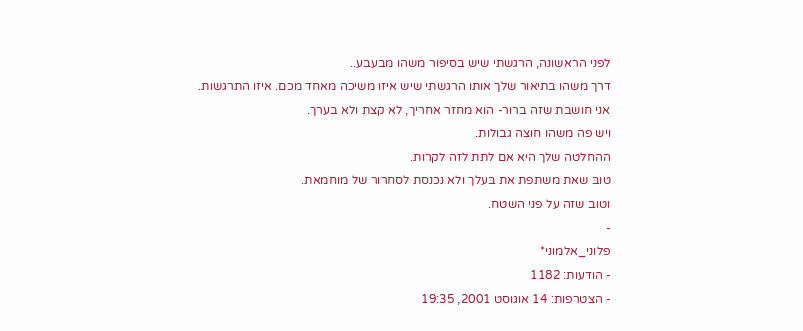לפני הראשונה, הרגשתי שיש בסיפור משהו מבעבע..
דרך משהו בתיאור שלך אותו הרגשתי שיש איזו משיכה מאחד מכם. איזו התרגשות.
אני חושבת שזה ברור- הוא מחזר אחריך, לא קצת ולא בערך.
ויש פה משהו חוצה גבולות.
ההחלטה שלך היא אם לתת לזה לקרות.
טוב שאת משתפת את בעלך ולא נכנסת לסחרור של מוחמאת.
וטוב שזה על פני השטח.
-
פלוני_אלמוני*
- הודעות: 1182
- הצטרפות: 14 אוגוסט 2001, 19:35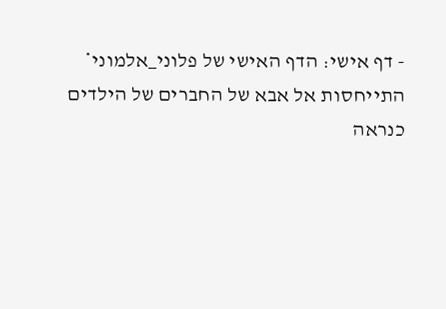- דף אישי: הדף האישי של פלוני_אלמוני*
התייחסות אל אבא של החברים של הילדים
כנראה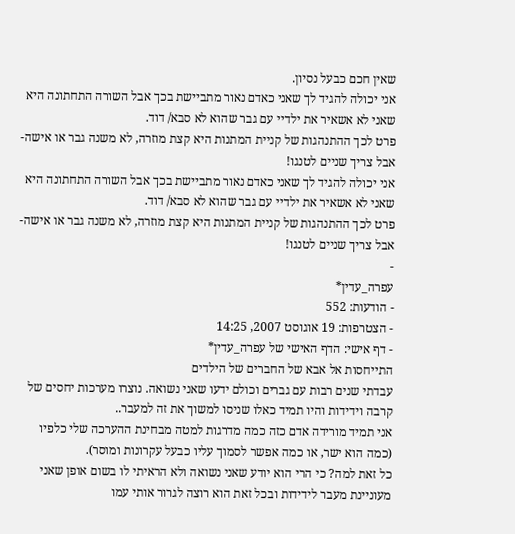שאין חכם כבעל נסיון.
אני יכולה להגיד לך שאני כאדם נאור מתביישת בכך אבל השורה התחתונה היא שאני לא אשאיר את ילדיי עם גבר שהוא לא סבא/ דוד.
פרט לכך ההתנהגות של קניית המתנות היא קצת מוזרה, לא משנה גבר או אישה-
אבל צריך שניים לטנגו!
אני יכולה להגיד לך שאני כאדם נאור מתביישת בכך אבל השורה התחתונה היא שאני לא אשאיר את ילדיי עם גבר שהוא לא סבא/ דוד.
פרט לכך ההתנהגות של קניית המתנות היא קצת מוזרה, לא משנה גבר או אישה-
אבל צריך שניים לטנגו!
-
עפרה_עדין*
- הודעות: 552
- הצטרפות: 19 אוגוסט 2007, 14:25
- דף אישי: הדף האישי של עפרה_עדין*
התייחסות אל אבא של החברים של הילדים
עבדתי שנים רבות עם גברים וכולם ידעו שאני נשואה. נוצרו מערכות יחסים של קרבה וידידות והיו תמיד כאלו שניסו למשוך את זה למעבר..
אני תמיד מורידה אדם כזה כמה מדרגות למטה מבחינת ההערכה שלי כלפיו (כמה הוא ישר, או כמה אפשר לסמוך עליו כבעל עקרונות ומוסר).
כל זאת למה? כי הרי הוא יודע שאני נשואה ולא הראיתי לו בשום אופן שאני מעוניינת מעבר לידידות ובכל זאת הוא רוצה לגרור אותי עמו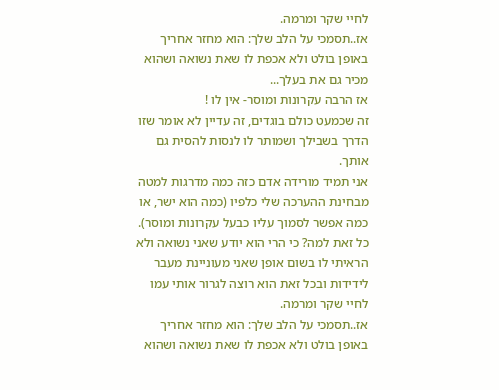לחיי שקר ומרמה.
אז..תסמכי על הלב שלך: הוא מחזר אחריך באופן בולט ולא אכפת לו שאת נשואה ושהוא מכיר גם את בעלך...
אז הרבה עקרונות ומוסר- אין לו !
זה שכמעט כולם בוגדים, זה עדיין לא אומר שזו הדרך בשבילך ושמותר לו לנסות להסית גם אותך.
אני תמיד מורידה אדם כזה כמה מדרגות למטה מבחינת ההערכה שלי כלפיו (כמה הוא ישר, או כמה אפשר לסמוך עליו כבעל עקרונות ומוסר).
כל זאת למה? כי הרי הוא יודע שאני נשואה ולא הראיתי לו בשום אופן שאני מעוניינת מעבר לידידות ובכל זאת הוא רוצה לגרור אותי עמו לחיי שקר ומרמה.
אז..תסמכי על הלב שלך: הוא מחזר אחריך באופן בולט ולא אכפת לו שאת נשואה ושהוא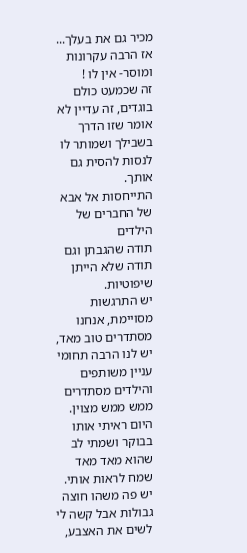מכיר גם את בעלך...
אז הרבה עקרונות ומוסר- אין לו !
זה שכמעט כולם בוגדים, זה עדיין לא אומר שזו הדרך בשבילך ושמותר לו לנסות להסית גם אותך.
התייחסות אל אבא של החברים של הילדים
תודה שהגבתן וגם תודה שלא הייתן שיפוטיות.
יש התרגשות מסויימת, אנחנו מסתדרים טוב מאד, יש לנו הרבה תחומי עניין משותפים והילדים מסתדרים ממש ממש מצוין.
היום ראיתי אותו בבוקר ושמתי לב שהוא מאד מאד שמח לראות אותי.
יש פה משהו חוצה גבולות אבל קשה לי לשים את האצבע,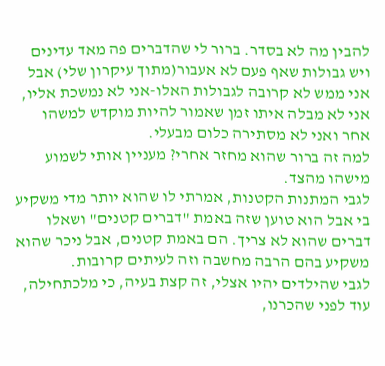להבין מה לא בסדר. ברור לי שהדברים פה מאד עדינים ויש גבולות שאף פעם לא אעבור(מתוך עיקרון שלי) אבל אני ממש לא קרובה לגבולות האלו-אני לא נמשכת אליו, אני לא מבלה איתו זמן שאמור להיות מוקדש למשהו אחר ואני לא מסתירה כלום מבעלי.
למה זה ברור שהוא מחזר אחרי? מעניין אותי לשמוע מישהו מהצד.
לגבי המתנות הקטנות, אמרתי לו שהוא יותר מדי משקיע בי אבל הוא טוען שזה באמת "דברים קטנים" ושאלו דברים שהוא לא צריך. הם באמת קטנים, אבל ניכר שהוא משקיע בהם הרבה מחשבה וזה לעיתים קרובות.
לגבי שהילדים יהיו אצלי, זה קצת בעיה, כי מלכתחילה, עוד לפני שהכרנו,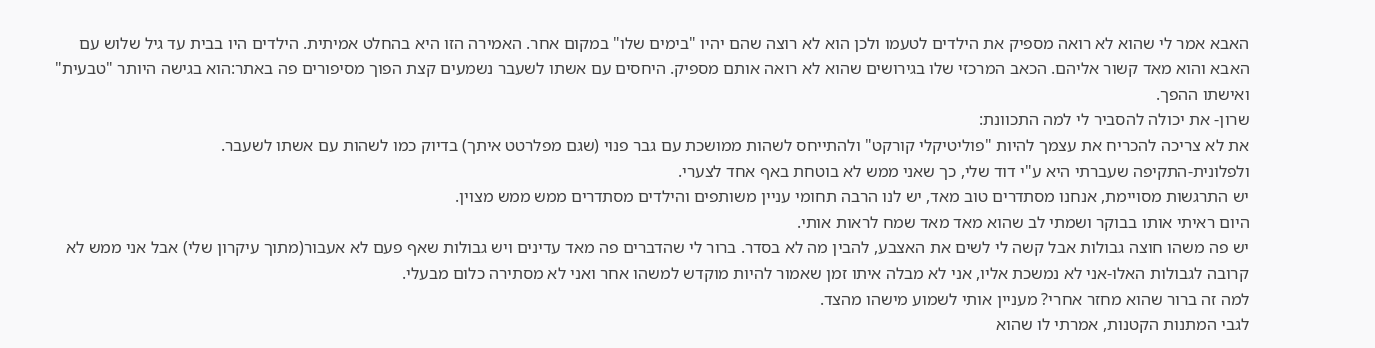האבא אמר לי שהוא לא רואה מספיק את הילדים לטעמו ולכן הוא לא רוצה שהם יהיו "בימים שלו" במקום אחר. האמירה הזו היא בהחלט אמיתית. הילדים היו בבית עד גיל שלוש עם האבא והוא מאד קשור אליהם. הכאב המרכזי שלו בגירושים שהוא לא רואה אותם מספיק. היחסים עם אשתו לשעבר נשמעים קצת הפוך מסיפורים פה באתר:הוא בגישה היותר "טבעית" ואישתו ההפך.
שרון- את יכולה להסביר לי למה התכוונת:
את לא צריכה להכריח את עצמך להיות "פוליטיקלי קורקט" ולהתייחס לשהות ממושכת עם גבר פנוי (שגם מפלרטט איתך) בדיוק כמו לשהות עם אשתו לשעבר.
ולפלונית-התקיפה שעברתי היא ע"י דוד שלי, כך שאני ממש לא בוטחת באף אחד לצערי.
יש התרגשות מסויימת, אנחנו מסתדרים טוב מאד, יש לנו הרבה תחומי עניין משותפים והילדים מסתדרים ממש ממש מצוין.
היום ראיתי אותו בבוקר ושמתי לב שהוא מאד מאד שמח לראות אותי.
יש פה משהו חוצה גבולות אבל קשה לי לשים את האצבע, להבין מה לא בסדר. ברור לי שהדברים פה מאד עדינים ויש גבולות שאף פעם לא אעבור(מתוך עיקרון שלי) אבל אני ממש לא קרובה לגבולות האלו-אני לא נמשכת אליו, אני לא מבלה איתו זמן שאמור להיות מוקדש למשהו אחר ואני לא מסתירה כלום מבעלי.
למה זה ברור שהוא מחזר אחרי? מעניין אותי לשמוע מישהו מהצד.
לגבי המתנות הקטנות, אמרתי לו שהוא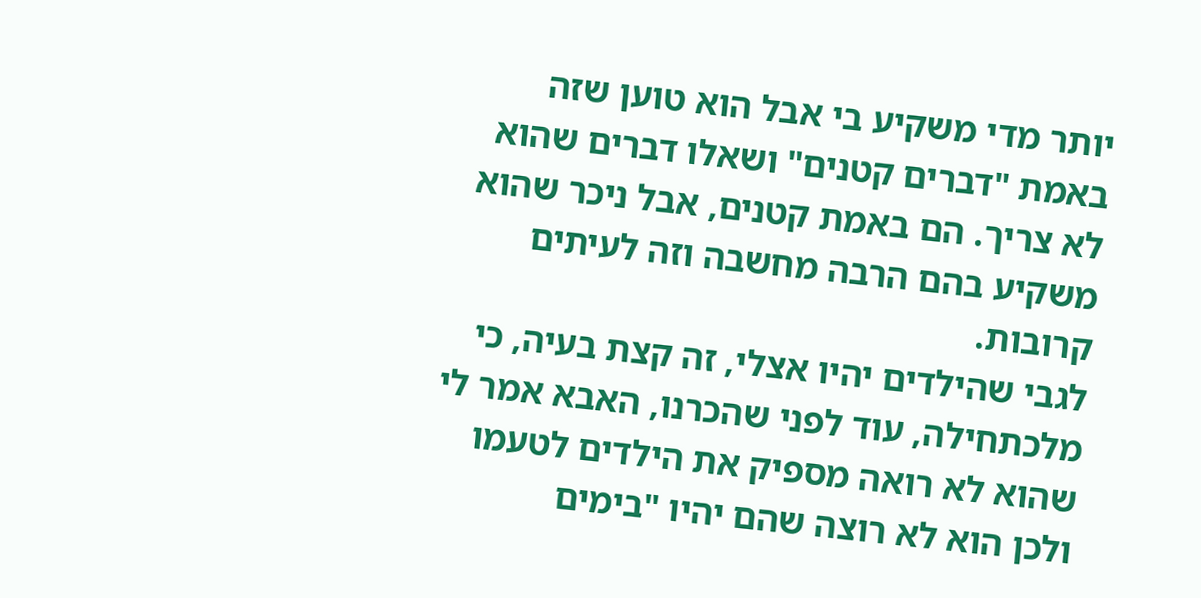יותר מדי משקיע בי אבל הוא טוען שזה באמת "דברים קטנים" ושאלו דברים שהוא לא צריך. הם באמת קטנים, אבל ניכר שהוא משקיע בהם הרבה מחשבה וזה לעיתים קרובות.
לגבי שהילדים יהיו אצלי, זה קצת בעיה, כי מלכתחילה, עוד לפני שהכרנו, האבא אמר לי שהוא לא רואה מספיק את הילדים לטעמו ולכן הוא לא רוצה שהם יהיו "בימים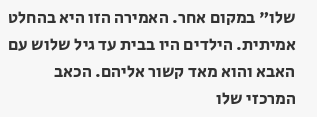שלו" במקום אחר. האמירה הזו היא בהחלט אמיתית. הילדים היו בבית עד גיל שלוש עם האבא והוא מאד קשור אליהם. הכאב המרכזי שלו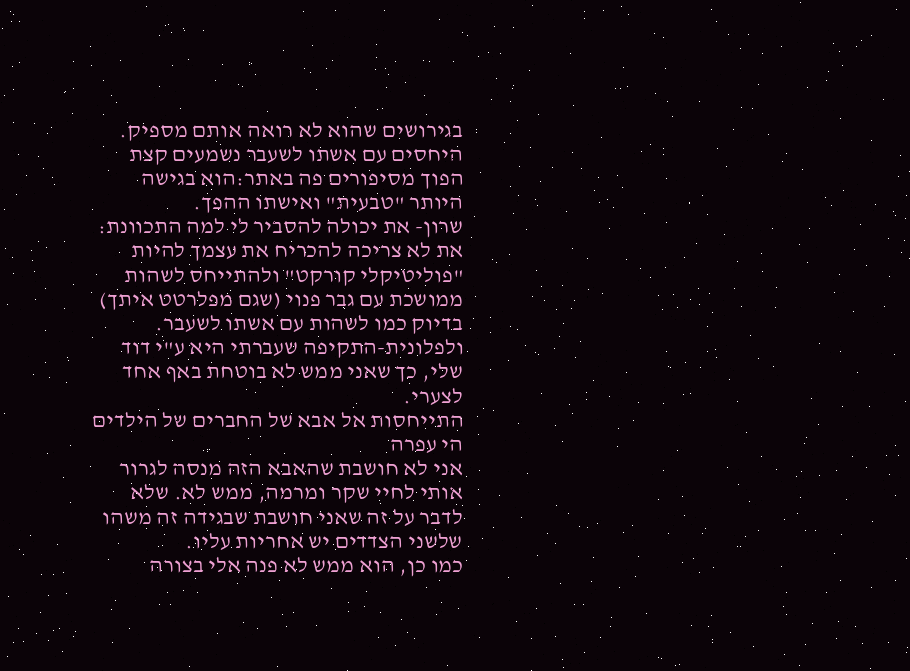בגירושים שהוא לא רואה אותם מספיק. היחסים עם אשתו לשעבר נשמעים קצת הפוך מסיפורים פה באתר:הוא בגישה היותר "טבעית" ואישתו ההפך.
שרון- את יכולה להסביר לי למה התכוונת:
את לא צריכה להכריח את עצמך להיות "פוליטיקלי קורקט" ולהתייחס לשהות ממושכת עם גבר פנוי (שגם מפלרטט איתך) בדיוק כמו לשהות עם אשתו לשעבר.
ולפלונית-התקיפה שעברתי היא ע"י דוד שלי, כך שאני ממש לא בוטחת באף אחד לצערי.
התייחסות אל אבא של החברים של הילדים
הי עפרה
אני לא חושבת שהאבא הזה מנסה לגרור אותי לחיי שקר ומרמה, ממש לא. שלא לדבר על זה שאני חושבת שבגידה זה משהו שלשני הצדדים יש אחריות עליו.
כמו כן, הוא ממש לא פנה אלי בצורה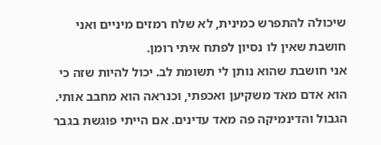שיכולה להתפרש כמינית, לא שלח רמזים מיניים ואני חושבת שאין לו נסיון לפתח איתי רומן.
אני חושבת שהוא נותן לי תשומת לב. יכול להיות שזה כי הוא אדם מאד משקיען ואכפתי, וכנראה הוא מחבב אותי. הגבול והדינמיקה פה מאד עדינים. אם הייתי פוגשת בגבר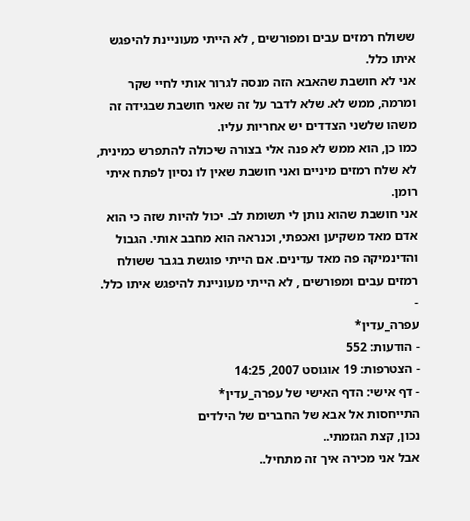ששולח רמזים עבים ומפורשים , לא הייתי מעוניינת להיפגש איתו כלל.
אני לא חושבת שהאבא הזה מנסה לגרור אותי לחיי שקר ומרמה, ממש לא. שלא לדבר על זה שאני חושבת שבגידה זה משהו שלשני הצדדים יש אחריות עליו.
כמו כן, הוא ממש לא פנה אלי בצורה שיכולה להתפרש כמינית, לא שלח רמזים מיניים ואני חושבת שאין לו נסיון לפתח איתי רומן.
אני חושבת שהוא נותן לי תשומת לב. יכול להיות שזה כי הוא אדם מאד משקיען ואכפתי, וכנראה הוא מחבב אותי. הגבול והדינמיקה פה מאד עדינים. אם הייתי פוגשת בגבר ששולח רמזים עבים ומפורשים , לא הייתי מעוניינת להיפגש איתו כלל.
-
עפרה_עדין*
- הודעות: 552
- הצטרפות: 19 אוגוסט 2007, 14:25
- דף אישי: הדף האישי של עפרה_עדין*
התייחסות אל אבא של החברים של הילדים
נכון, קצת הגזמתי..
אבל אני מכירה איך זה מתחיל..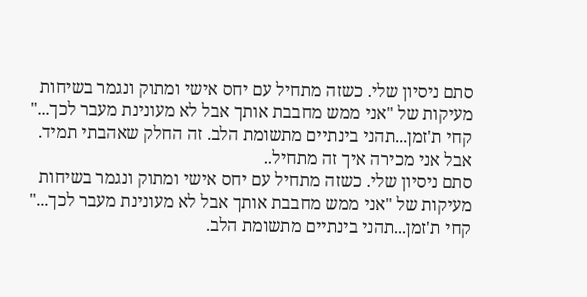סתם ניסיון שלי. כשזה מתחיל עם יחס אישי ומתוק ונגמר בשיחות מעיקות של "אני ממש מחבבת אותך אבל לא מעונינת מעבר לכך..."
קחי ת'זמן...תהני בינתיים מתשומת הלב. זה החלק שאהבתי תמיד.
אבל אני מכירה איך זה מתחיל..
סתם ניסיון שלי. כשזה מתחיל עם יחס אישי ומתוק ונגמר בשיחות מעיקות של "אני ממש מחבבת אותך אבל לא מעונינת מעבר לכך..."
קחי ת'זמן...תהני בינתיים מתשומת הלב.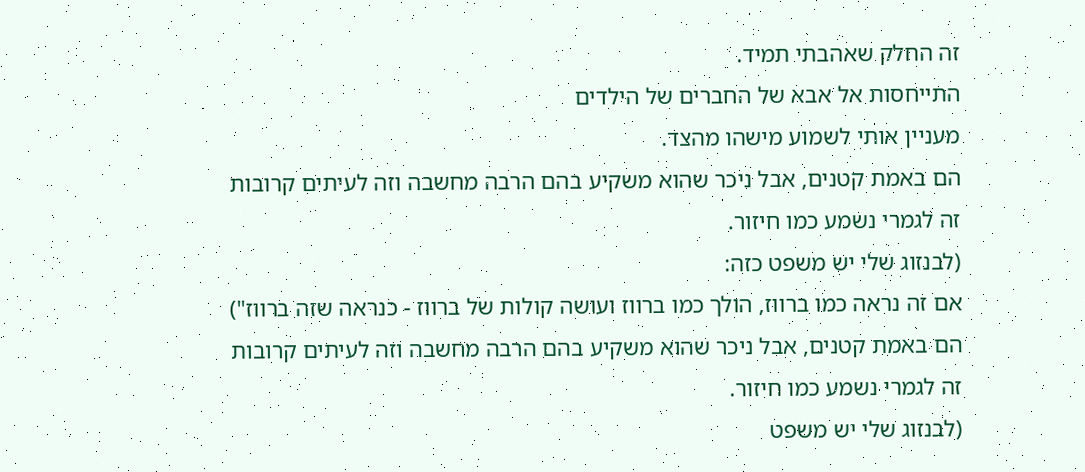זה החלק שאהבתי תמיד.
התייחסות אל אבא של החברים של הילדים
מעניין אותי לשמוע מישהו מהצד.
הם באמת קטנים, אבל ניכר שהוא משקיע בהם הרבה מחשבה וזה לעיתים קרובות
זה לגמרי נשמע כמו חיזור.
(לבנזוג שלי יש משפט כזה:
אם זה נראה כמו ברווז, הולך כמו ברווז ועושה קולות של ברווז - כנראה שזה ברווז")
הם באמת קטנים, אבל ניכר שהוא משקיע בהם הרבה מחשבה וזה לעיתים קרובות
זה לגמרי נשמע כמו חיזור.
(לבנזוג שלי יש משפט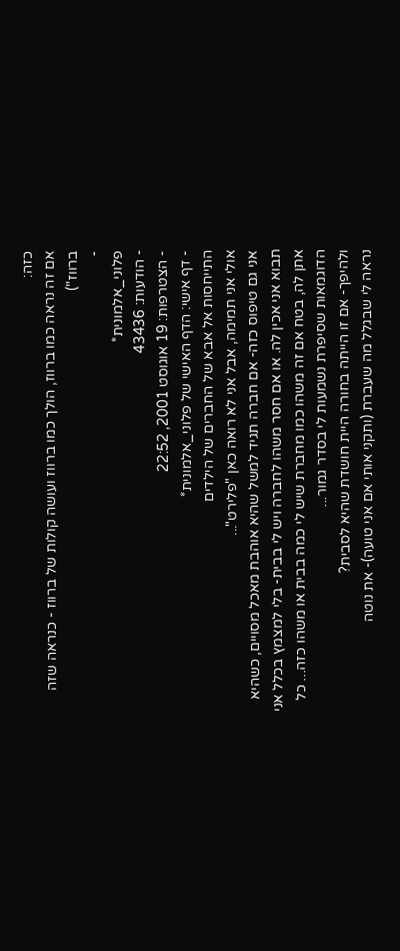כזה:
אם זה נראה כמו ברווז, הולך כמו ברווז ועושה קולות של ברווז - כנראה שזה ברווז")
-
פלוני_אלמונית*
- הודעות: 43436
- הצטרפות: 19 אוגוסט 2001, 22:52
- דף אישי: הדף האישי של פלוני_אלמונית*
התייחסות אל אבא של החברים של הילדים
אולי אני תמימה, אבל אני לא רואה כאן "פלירט"...
אני גם טיפוס כזה- אם חברה תגיד למשל שהיא אוהבת מאכל מסויים, כשהיא תבוא אני אכין לה. או אם חסר משהו לחברה ויש לי בבית- בלי למצמץ בכלל אני אתן לה, בטח אם זה משהו כמו מחברת שיש לי כמה בבית או משהו כזה... כל הדוגמאות שסיפרת נשמעות לי בסדר גמור...
ולהיפך- אם זו הייתה בחורה היית חושדת שהיא לסבית?
נראה לי שבגלל מה שעברת (ותקני אותי אם אני טועה)- את נוטה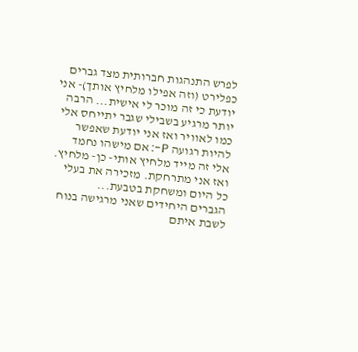לפרש התנהגות חברותית מצד גברים כפלירט (וזה אפילו מלחיץ אותך)- אני יודעת כי זה מוכר לי אישית... הרבה יותר מרגיע בשבילי שגבר יתייחס אלי כמו לאוויר ואז אני יודעת שאפשר להיות רגועה P-: אם מישהו נחמד אלי זה מייד מלחיץ אותי- כן- מלחיץ. ואז אני מתרחקת. מזכירה את בעלי כל היום ומשחקת בטבעת...
הגברים היחידים שאני מרגישה בנוח לשבת איתם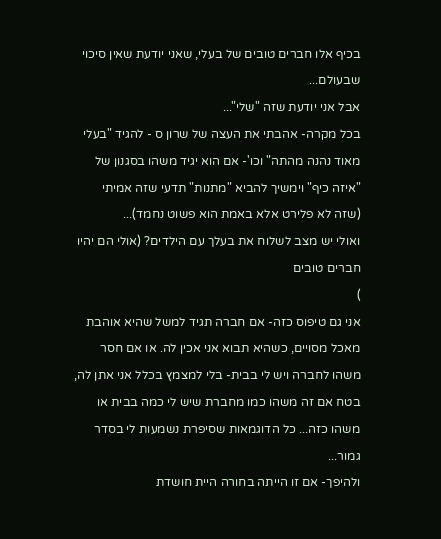בכיף אלו חברים טובים של בעלי, שאני יודעת שאין סיכוי שבעולם...
אבל אני יודעת שזה "שלי"...
בכל מקרה- אהבתי את העצה של שרון ס - להגיד "בעלי מאוד נהנה מהתה" וכו'- אם הוא יגיד משהו בסגנון של "איזה כיף" וימשיך להביא "מתנות" תדעי שזה אמיתי (שזה לא פלירט אלא באמת הוא פשוט נחמד)...
ואולי יש מצב לשלוח את בעלך עם הילדים? (אולי הם יהיו חברים טובים
)
אני גם טיפוס כזה- אם חברה תגיד למשל שהיא אוהבת מאכל מסויים, כשהיא תבוא אני אכין לה. או אם חסר משהו לחברה ויש לי בבית- בלי למצמץ בכלל אני אתן לה, בטח אם זה משהו כמו מחברת שיש לי כמה בבית או משהו כזה... כל הדוגמאות שסיפרת נשמעות לי בסדר גמור...
ולהיפך- אם זו הייתה בחורה היית חושדת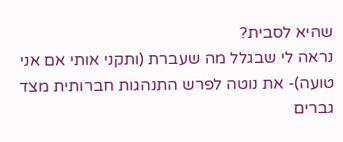שהיא לסבית?
נראה לי שבגלל מה שעברת (ותקני אותי אם אני טועה)- את נוטה לפרש התנהגות חברותית מצד גברים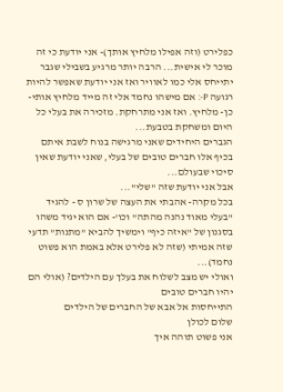כפלירט (וזה אפילו מלחיץ אותך)- אני יודעת כי זה מוכר לי אישית... הרבה יותר מרגיע בשבילי שגבר יתייחס אלי כמו לאוויר ואז אני יודעת שאפשר להיות רגועה P-: אם מישהו נחמד אלי זה מייד מלחיץ אותי- כן- מלחיץ. ואז אני מתרחקת. מזכירה את בעלי כל היום ומשחקת בטבעת...
הגברים היחידים שאני מרגישה בנוח לשבת איתם בכיף אלו חברים טובים של בעלי, שאני יודעת שאין סיכוי שבעולם...
אבל אני יודעת שזה "שלי"...
בכל מקרה- אהבתי את העצה של שרון ס - להגיד "בעלי מאוד נהנה מהתה" וכו'- אם הוא יגיד משהו בסגנון של "איזה כיף" וימשיך להביא "מתנות" תדעי שזה אמיתי (שזה לא פלירט אלא באמת הוא פשוט נחמד)...
ואולי יש מצב לשלוח את בעלך עם הילדים? (אולי הם יהיו חברים טובים
התייחסות אל אבא של החברים של הילדים
שלום לכולן
אני פשוט תוהה איך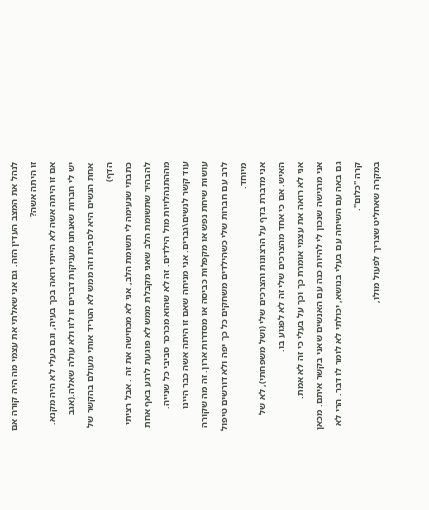לנהל את המצב העדין הזה. גם אני שאלתי את עצמי מה היה קורה אם זו היתה אשה?
אם זו היתה אשה לא הייתי רואה בכך בעיה, וגם בעלי לא היה מקנא. יש לי חברות שאנחנו מעניקות דברים זו לזו ולא עולה שאלה.(אגב אחת הנשים היא לסבית וזה ממש לא הטריד אותי מעולם בהקשר של הדף)
כתבתי שנעימה לי תשומת הלב, אני לא מכחישה את זה . אבל רציתי להבהיר שתשומת הלב שאני מקבלת ממש לא פוגעת לרגע באף אחת מההתנהלויות מול הילדים. זה לא שהוא מכרכר סביבי כל שנייה.
עוד קשר לנשים\גברים. אני מניחה שאם זו היתה אשה כבר היינו עושות שיחת נפש או מקפלות כביסה או מסדרות ארון. זה מה שקורה לרב עם חברות שלי כשהילדים משחקים כל כך יפה ולא דורשים טיפול מיוחד.
אני מדברת בדף על הרצונות והצרכים שלי (ושל משפחתי), לא של האיש. אם כי אחד מהצרכים שלי זה לא לפגוע בו.
אני לא רואה את עצמי אומרת כך וכך על בעלי כי זה לא אמת.
אני מרגישה שנכון לי להיות כנה עם האנשים שאני בקשר איתם. מכאן גם באה עם השיחה עם בעלי בנושא, יכולתי לא לומר לו דבר. הרי לא קרה "כלום".
במקרה שאחליט שצריך לפעול מולו,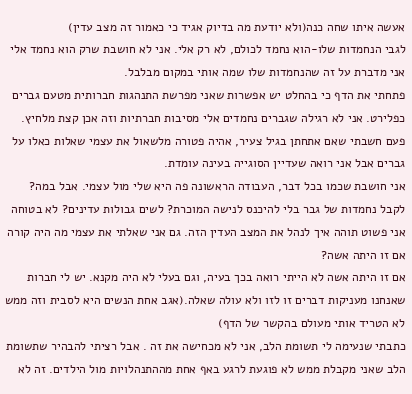אעשה איתו שחה כנה(ולא יודעת מה בדיוק אגיד כי כאמור זה מצב עדין)
לגבי הנחמדות שלו-הוא נחמד לכולם, לא רק אלי. אני לא חושבת שרק הוא נחמד אלי
אני מדברת על זה שהנחמדות שלו שמה אותי במקום מבלבל.
פתחתי את הדף כי בהחלט יש אפשרות שאני מפרשת התנהגות חברותית מטעם גברים כפלירט. אני לא רגילה שגברים נחמדים אלי מסיבות חברתיות וזה אכן קצת מלחיץ.
פעם חשבתי שאם אתחתן בגיל צעיר, אהיה פטורה מלשאול את עצמי שאלות כאלו על גברים אבל אני רואה שעדיין הסוגייה בעינה עומדת.
אני חושבת שכמו בכל דבר, העבודה הראשונה פה היא שלי מול עצמי. אבל במה? לקבל נחמדות של גבר בלי להיכנס לנישה המוכרת? לשים גבולות עדינים? לא בטוחה
אני פשוט תוהה איך לנהל את המצב העדין הזה. גם אני שאלתי את עצמי מה היה קורה אם זו היתה אשה?
אם זו היתה אשה לא הייתי רואה בכך בעיה, וגם בעלי לא היה מקנא. יש לי חברות שאנחנו מעניקות דברים זו לזו ולא עולה שאלה.(אגב אחת הנשים היא לסבית וזה ממש לא הטריד אותי מעולם בהקשר של הדף)
כתבתי שנעימה לי תשומת הלב, אני לא מכחישה את זה . אבל רציתי להבהיר שתשומת הלב שאני מקבלת ממש לא פוגעת לרגע באף אחת מההתנהלויות מול הילדים. זה לא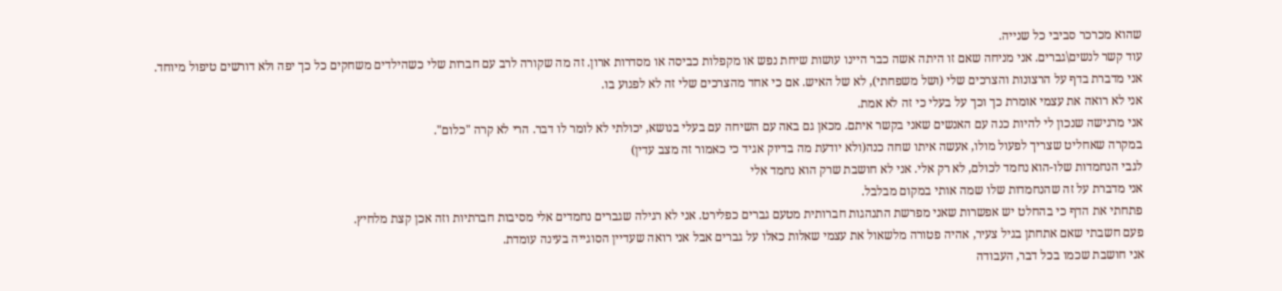שהוא מכרכר סביבי כל שנייה.
עוד קשר לנשים\גברים. אני מניחה שאם זו היתה אשה כבר היינו עושות שיחת נפש או מקפלות כביסה או מסדרות ארון. זה מה שקורה לרב עם חברות שלי כשהילדים משחקים כל כך יפה ולא דורשים טיפול מיוחד.
אני מדברת בדף על הרצונות והצרכים שלי (ושל משפחתי), לא של האיש. אם כי אחד מהצרכים שלי זה לא לפגוע בו.
אני לא רואה את עצמי אומרת כך וכך על בעלי כי זה לא אמת.
אני מרגישה שנכון לי להיות כנה עם האנשים שאני בקשר איתם. מכאן גם באה עם השיחה עם בעלי בנושא, יכולתי לא לומר לו דבר. הרי לא קרה "כלום".
במקרה שאחליט שצריך לפעול מולו, אעשה איתו שחה כנה(ולא יודעת מה בדיוק אגיד כי כאמור זה מצב עדין)
לגבי הנחמדות שלו-הוא נחמד לכולם, לא רק אלי. אני לא חושבת שרק הוא נחמד אלי
אני מדברת על זה שהנחמדות שלו שמה אותי במקום מבלבל.
פתחתי את הדף כי בהחלט יש אפשרות שאני מפרשת התנהגות חברותית מטעם גברים כפלירט. אני לא רגילה שגברים נחמדים אלי מסיבות חברתיות וזה אכן קצת מלחיץ.
פעם חשבתי שאם אתחתן בגיל צעיר, אהיה פטורה מלשאול את עצמי שאלות כאלו על גברים אבל אני רואה שעדיין הסוגייה בעינה עומדת.
אני חושבת שכמו בכל דבר, העבודה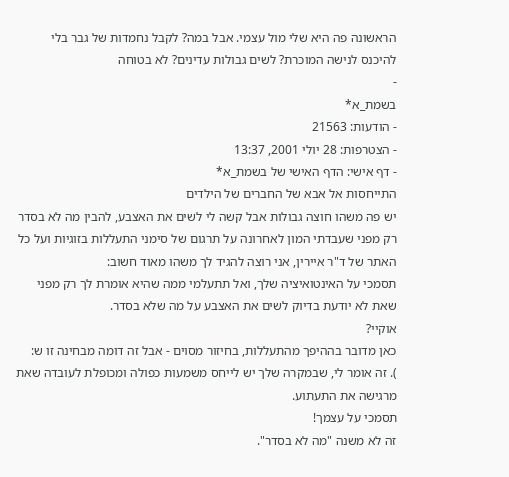הראשונה פה היא שלי מול עצמי. אבל במה? לקבל נחמדות של גבר בלי להיכנס לנישה המוכרת? לשים גבולות עדינים? לא בטוחה
-
בשמת_א*
- הודעות: 21563
- הצטרפות: 28 יולי 2001, 13:37
- דף אישי: הדף האישי של בשמת_א*
התייחסות אל אבא של החברים של הילדים
יש פה משהו חוצה גבולות אבל קשה לי לשים את האצבע, להבין מה לא בסדר
רק מפני שעבדתי המון לאחרונה על תרגום של סימני התעללות בזוגיות ועל כל האתר של ד"ר איירין, אני רוצה להגיד לך משהו מאוד חשוב:
תסמכי על האינטואיציה שלך, ואל תתעלמי ממה שהיא אומרת לך רק מפני שאת לא יודעת בדיוק לשים את האצבע על מה שלא בסדר.
אוקיי?
כאן מדובר בההיפך מהתעללות, בחיזור מסוים - אבל זה דומה מבחינה זו ש:
). זה אומר לי, שבמקרה שלך יש לייחס משמעות כפולה ומכופלת לעובדה שאת מרגישה את התעתוע.
תסמכי על עצמך!
זה לא משנה "מה לא בסדר".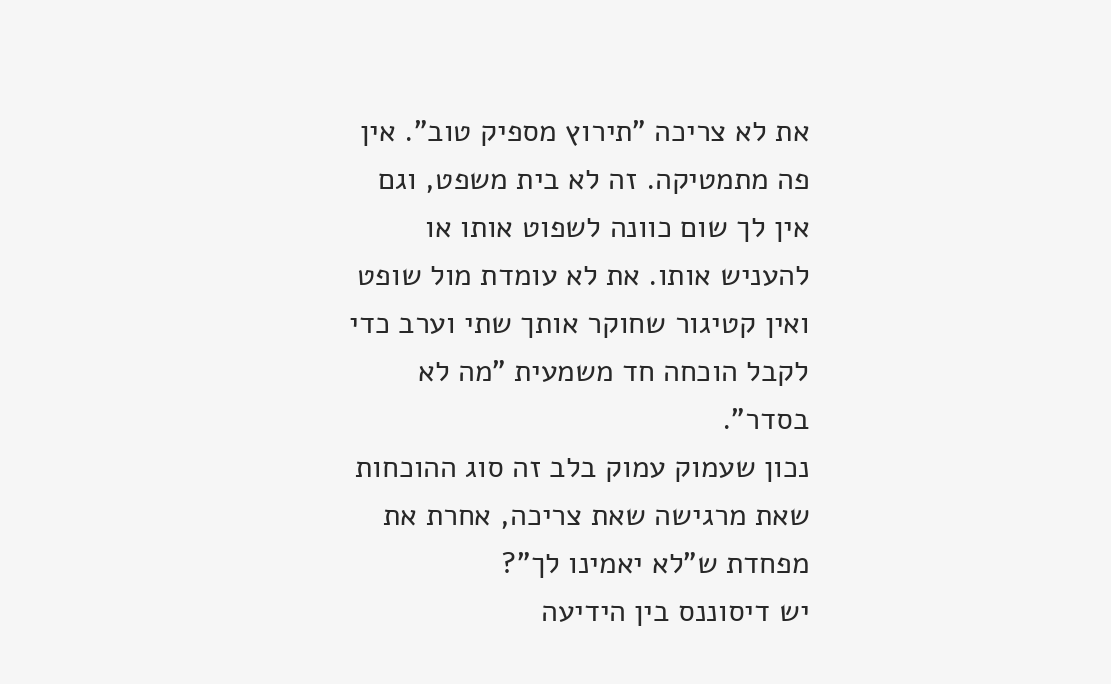את לא צריכה "תירוץ מספיק טוב". אין פה מתמטיקה. זה לא בית משפט, וגם אין לך שום כוונה לשפוט אותו או להעניש אותו. את לא עומדת מול שופט ואין קטיגור שחוקר אותך שתי וערב כדי לקבל הוכחה חד משמעית "מה לא בסדר".
נכון שעמוק עמוק בלב זה סוג ההוכחות שאת מרגישה שאת צריכה, אחרת את מפחדת ש"לא יאמינו לך"?
יש דיסוננס בין הידיעה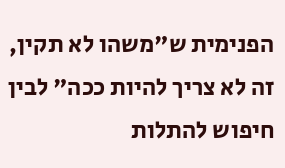הפנימית ש"משהו לא תקין, זה לא צריך להיות ככה" לבין חיפוש להתלות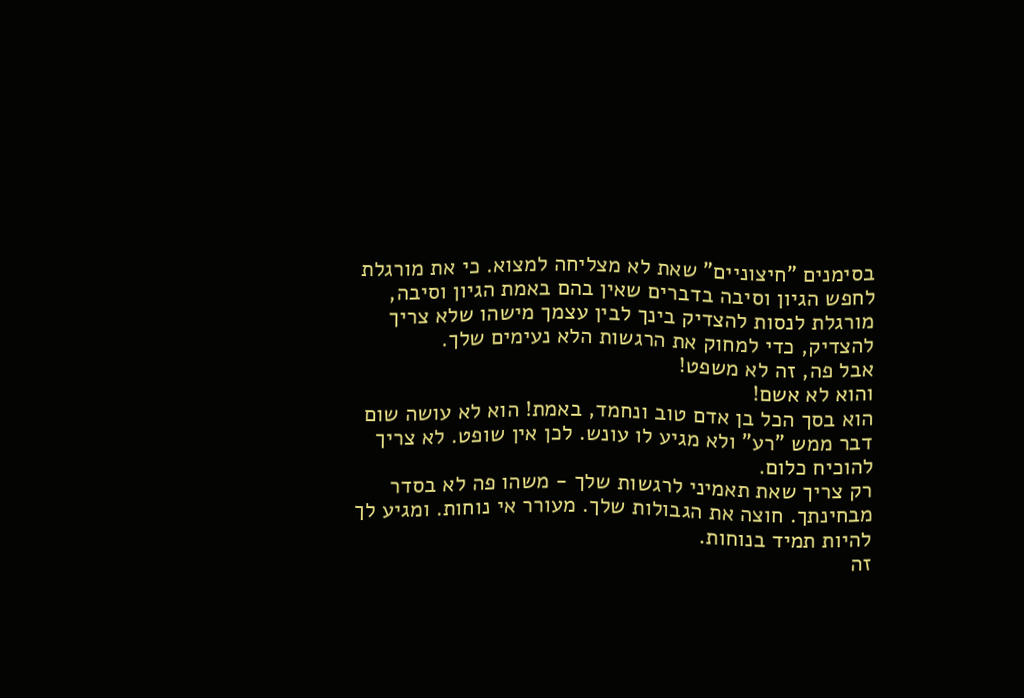בסימנים "חיצוניים" שאת לא מצליחה למצוא. כי את מורגלת לחפש הגיון וסיבה בדברים שאין בהם באמת הגיון וסיבה, מורגלת לנסות להצדיק בינך לבין עצמך מישהו שלא צריך להצדיק, כדי למחוק את הרגשות הלא נעימים שלך.
אבל פה, זה לא משפט!
והוא לא אשם!
הוא בסך הכל בן אדם טוב ונחמד, באמת! הוא לא עושה שום דבר ממש "רע" ולא מגיע לו עונש. לכן אין שופט. לא צריך להוכיח כלום.
רק צריך שאת תאמיני לרגשות שלך - משהו פה לא בסדר מבחינתך. חוצה את הגבולות שלך. מעורר אי נוחות. ומגיע לך להיות תמיד בנוחות.
זה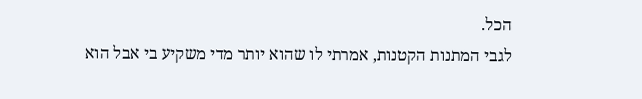הכל.
לגבי המתנות הקטנות, אמרתי לו שהוא יותר מדי משקיע בי אבל הוא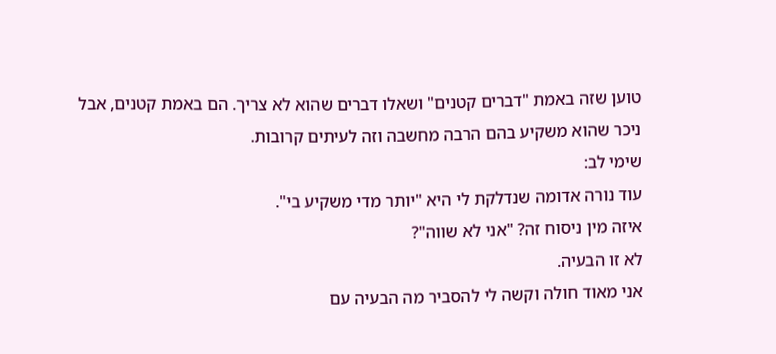טוען שזה באמת "דברים קטנים" ושאלו דברים שהוא לא צריך. הם באמת קטנים, אבל ניכר שהוא משקיע בהם הרבה מחשבה וזה לעיתים קרובות.
שימי לב:
עוד נורה אדומה שנדלקת לי היא "יותר מדי משקיע בי".
איזה מין ניסוח זה? "אני לא שווה"?
לא זו הבעיה.
אני מאוד חולה וקשה לי להסביר מה הבעיה עם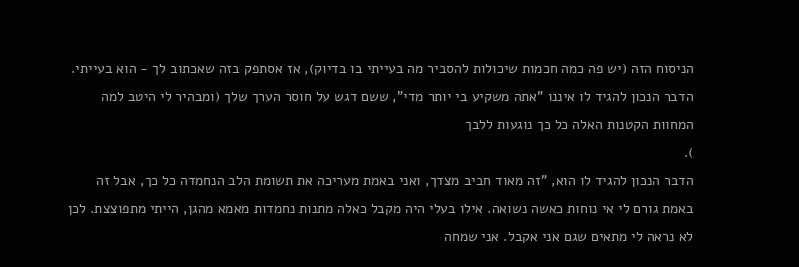הניסוח הזה (יש פה כמה חכמות שיכולות להסביר מה בעייתי בו בדיוק), אז אסתפק בזה שאכתוב לך - הוא בעייתי.
הדבר הנכון להגיד לו איננו "אתה משקיע בי יותר מדי", ששם דגש על חוסר הערך שלך (ומבהיר לי היטב למה המחוות הקטנות האלה כל כך נוגעות ללבך
).
הדבר הנכון להגיד לו הוא, "זה מאוד חביב מצדך, ואני באמת מעריכה את תשומת הלב הנחמדה כל כך, אבל זה באמת גורם לי אי נוחות כאשה נשואה. אילו בעלי היה מקבל כאלה מתנות נחמדות מאמא מהגן, הייתי מתפוצצת. לכן לא נראה לי מתאים שגם אני אקבל. אני שמחה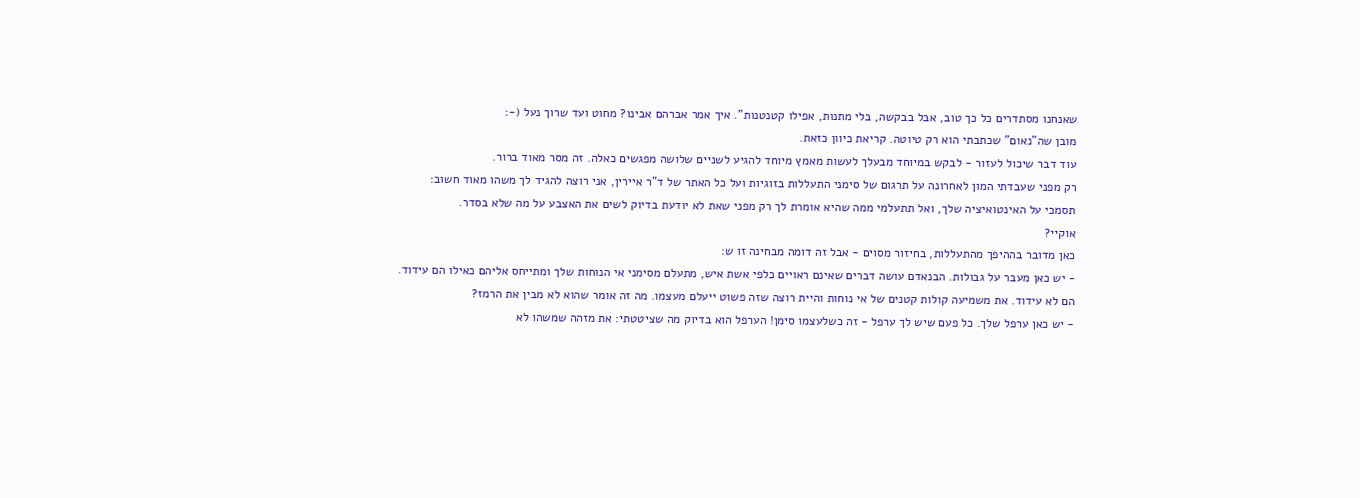שאנחנו מסתדרים כל כך טוב, אבל בבקשה, בלי מתנות, אפילו קטנטנות". איך אמר אברהם אבינו? מחוט ועד שרוך נעל (-:
מובן שה"נאום" שכתבתי הוא רק טיוטה. קריאת כיוון כזאת.
עוד דבר שיכול לעזור - לבקש במיוחד מבעלך לעשות מאמץ מיוחד להגיע לשניים שלושה מפגשים כאלה. זה מסר מאוד ברור.
רק מפני שעבדתי המון לאחרונה על תרגום של סימני התעללות בזוגיות ועל כל האתר של ד"ר איירין, אני רוצה להגיד לך משהו מאוד חשוב:
תסמכי על האינטואיציה שלך, ואל תתעלמי ממה שהיא אומרת לך רק מפני שאת לא יודעת בדיוק לשים את האצבע על מה שלא בסדר.
אוקיי?
כאן מדובר בההיפך מהתעללות, בחיזור מסוים - אבל זה דומה מבחינה זו ש:
- יש כאן מעבר על גבולות. הבנאדם עושה דברים שאינם ראויים כלפי אשת איש, מתעלם מסימני אי הנוחות שלך ומתייחס אליהם כאילו הם עידוד. הם לא עידוד. את משמיעה קולות קטנים של אי נוחות והיית רוצה שזה פשוט ייעלם מעצמו. מה זה אומר שהוא לא מבין את הרמז?
- יש כאן ערפל שלך. כל פעם שיש לך ערפל - זה כשלעצמו סימן! הערפל הוא בדיוק מה שציטטתי: את מזהה שמשהו לא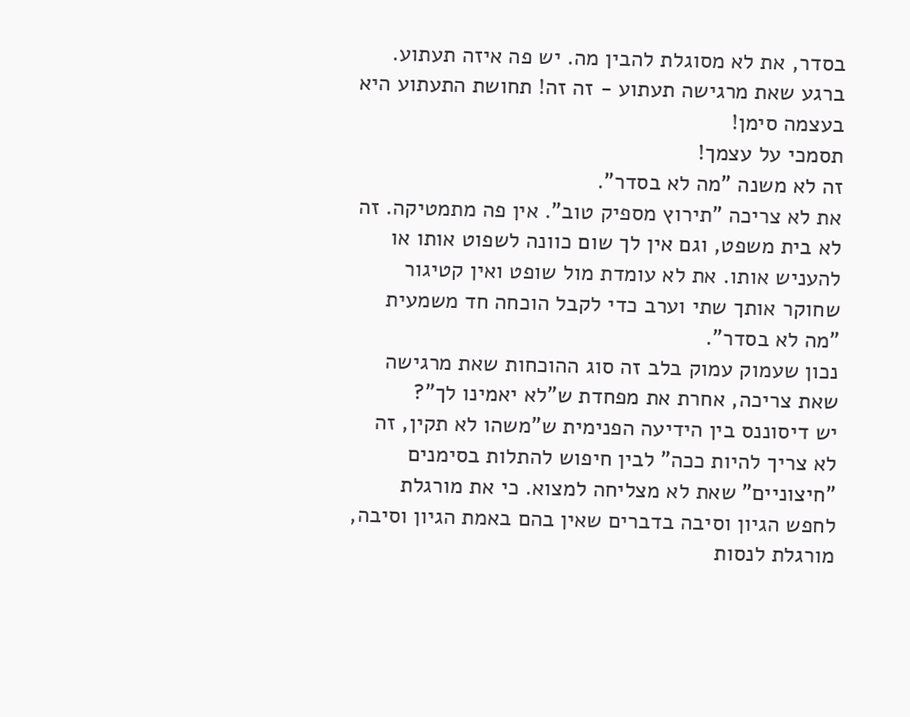בסדר, את לא מסוגלת להבין מה. יש פה איזה תעתוע. ברגע שאת מרגישה תעתוע - זה זה! תחושת התעתוע היא בעצמה סימן!
תסמכי על עצמך!
זה לא משנה "מה לא בסדר".
את לא צריכה "תירוץ מספיק טוב". אין פה מתמטיקה. זה לא בית משפט, וגם אין לך שום כוונה לשפוט אותו או להעניש אותו. את לא עומדת מול שופט ואין קטיגור שחוקר אותך שתי וערב כדי לקבל הוכחה חד משמעית "מה לא בסדר".
נכון שעמוק עמוק בלב זה סוג ההוכחות שאת מרגישה שאת צריכה, אחרת את מפחדת ש"לא יאמינו לך"?
יש דיסוננס בין הידיעה הפנימית ש"משהו לא תקין, זה לא צריך להיות ככה" לבין חיפוש להתלות בסימנים "חיצוניים" שאת לא מצליחה למצוא. כי את מורגלת לחפש הגיון וסיבה בדברים שאין בהם באמת הגיון וסיבה, מורגלת לנסות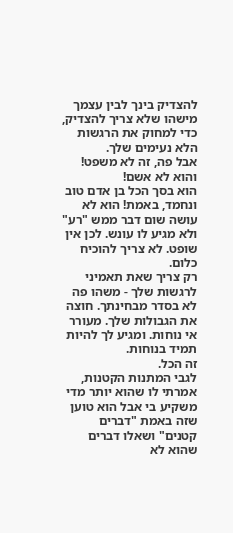להצדיק בינך לבין עצמך מישהו שלא צריך להצדיק, כדי למחוק את הרגשות הלא נעימים שלך.
אבל פה, זה לא משפט!
והוא לא אשם!
הוא בסך הכל בן אדם טוב ונחמד, באמת! הוא לא עושה שום דבר ממש "רע" ולא מגיע לו עונש. לכן אין שופט. לא צריך להוכיח כלום.
רק צריך שאת תאמיני לרגשות שלך - משהו פה לא בסדר מבחינתך. חוצה את הגבולות שלך. מעורר אי נוחות. ומגיע לך להיות תמיד בנוחות.
זה הכל.
לגבי המתנות הקטנות, אמרתי לו שהוא יותר מדי משקיע בי אבל הוא טוען שזה באמת "דברים קטנים" ושאלו דברים שהוא לא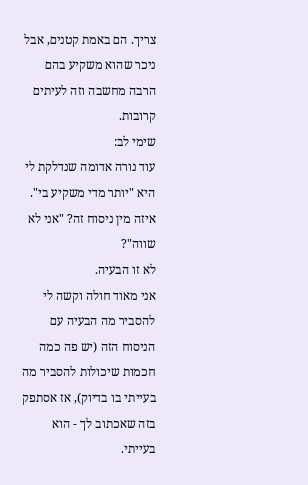צריך. הם באמת קטנים, אבל ניכר שהוא משקיע בהם הרבה מחשבה וזה לעיתים קרובות.
שימי לב:
עוד נורה אדומה שנדלקת לי היא "יותר מדי משקיע בי".
איזה מין ניסוח זה? "אני לא שווה"?
לא זו הבעיה.
אני מאוד חולה וקשה לי להסביר מה הבעיה עם הניסוח הזה (יש פה כמה חכמות שיכולות להסביר מה בעייתי בו בדיוק), אז אסתפק בזה שאכתוב לך - הוא בעייתי.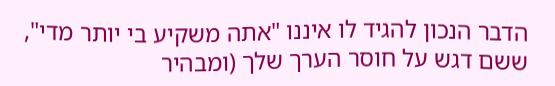הדבר הנכון להגיד לו איננו "אתה משקיע בי יותר מדי", ששם דגש על חוסר הערך שלך (ומבהיר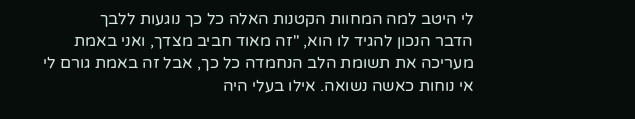לי היטב למה המחוות הקטנות האלה כל כך נוגעות ללבך
הדבר הנכון להגיד לו הוא, "זה מאוד חביב מצדך, ואני באמת מעריכה את תשומת הלב הנחמדה כל כך, אבל זה באמת גורם לי אי נוחות כאשה נשואה. אילו בעלי היה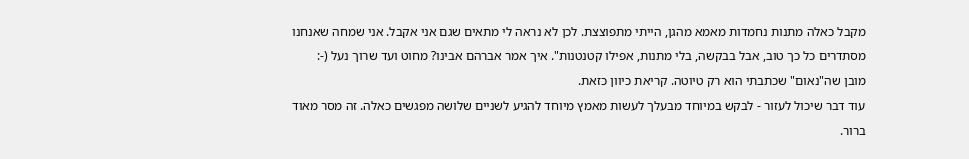מקבל כאלה מתנות נחמדות מאמא מהגן, הייתי מתפוצצת. לכן לא נראה לי מתאים שגם אני אקבל. אני שמחה שאנחנו מסתדרים כל כך טוב, אבל בבקשה, בלי מתנות, אפילו קטנטנות". איך אמר אברהם אבינו? מחוט ועד שרוך נעל (-:
מובן שה"נאום" שכתבתי הוא רק טיוטה. קריאת כיוון כזאת.
עוד דבר שיכול לעזור - לבקש במיוחד מבעלך לעשות מאמץ מיוחד להגיע לשניים שלושה מפגשים כאלה. זה מסר מאוד ברור.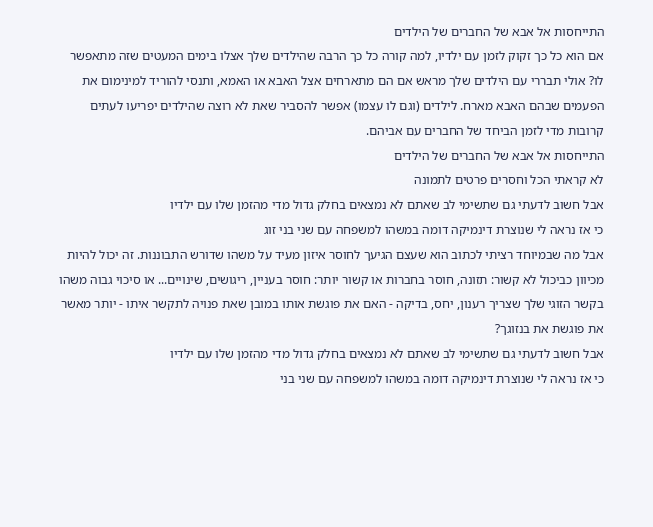התייחסות אל אבא של החברים של הילדים
אם הוא כל כך זקוק לזמן עם ילדיו, למה קורה כל כך הרבה שהילדים שלך אצלו בימים המעטים שזה מתאפשר לו? אולי תבררי עם הילדים שלך מראש אם הם מתארחים אצל האבא או האמא, ותנסי להוריד למינימום את הפעמים שבהם האבא מארח. לילדים (וגם לו עצמו) אפשר להסביר שאת לא רוצה שהילדים יפריעו לעתים קרובות מדי לזמן הביחד של החברים עם אביהם.
התייחסות אל אבא של החברים של הילדים
לא קראתי הכל וחסרים פרטים לתמונה
אבל חשוב לדעתי גם שתשימי לב שאתם לא נמצאים בחלק גדול מדי מהזמן שלו עם ילדיו
כי אז נראה לי שנוצרת דינמיקה דומה במשהו למשפחה עם שני בני זוג
אבל מה שבמיוחד רציתי לכתוב הוא שעצם הגיעך לחוסר איזון מעיד על משהו שדורש התבוננות. זה יכול להיות מכיוון כביכול לא קשור: תזונה, חוסר בחברות או קשור יותר: חוסר בעניין, ריגושים, שינויים... או סיכוי גבוה משהו בקשר הזוגי שלך שצריך רענון, יחס, בדיקה - האם את פוגשת אותו במובן שאת פנויה לתקשר איתו - יותר מאשר את פוגשת את בנזוגך?
אבל חשוב לדעתי גם שתשימי לב שאתם לא נמצאים בחלק גדול מדי מהזמן שלו עם ילדיו
כי אז נראה לי שנוצרת דינמיקה דומה במשהו למשפחה עם שני בני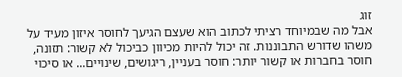זוג
אבל מה שבמיוחד רציתי לכתוב הוא שעצם הגיעך לחוסר איזון מעיד על משהו שדורש התבוננות. זה יכול להיות מכיוון כביכול לא קשור: תזונה, חוסר בחברות או קשור יותר: חוסר בעניין, ריגושים, שינויים... או סיכוי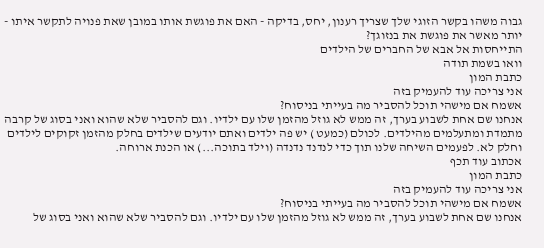גבוה משהו בקשר הזוגי שלך שצריך רענון, יחס, בדיקה - האם את פוגשת אותו במובן שאת פנויה לתקשר איתו - יותר מאשר את פוגשת את בנזוגך?
התייחסות אל אבא של החברים של הילדים
וואו בשמת תודה
כתבת המון
אני צריכה עוד להעמיק בזה
אשמח אם מישהי תוכל להסביר מה בעייתי בניסוח?
אנחנו שם אחת לשבוע בערך, זה ממש לא גוזל מהזמן שלו עם ילדיו. וגם להסביר שלא שהוא ואני בסוג של קרבה מתמדת ומתעלמים מהילדים. לכולם (כמעט ) יש פה ילדים ואתם יודעים שילדים בחלק מהזמן זקוקים לילדים וחלק לא. לפעמים השיחה שלנו תוך כדי לנדנד נדנדה (וילד בתוכה...) או הכנת ארוחה.
אכתוב עוד תכף
כתבת המון
אני צריכה עוד להעמיק בזה
אשמח אם מישהי תוכל להסביר מה בעייתי בניסוח?
אנחנו שם אחת לשבוע בערך, זה ממש לא גוזל מהזמן שלו עם ילדיו. וגם להסביר שלא שהוא ואני בסוג של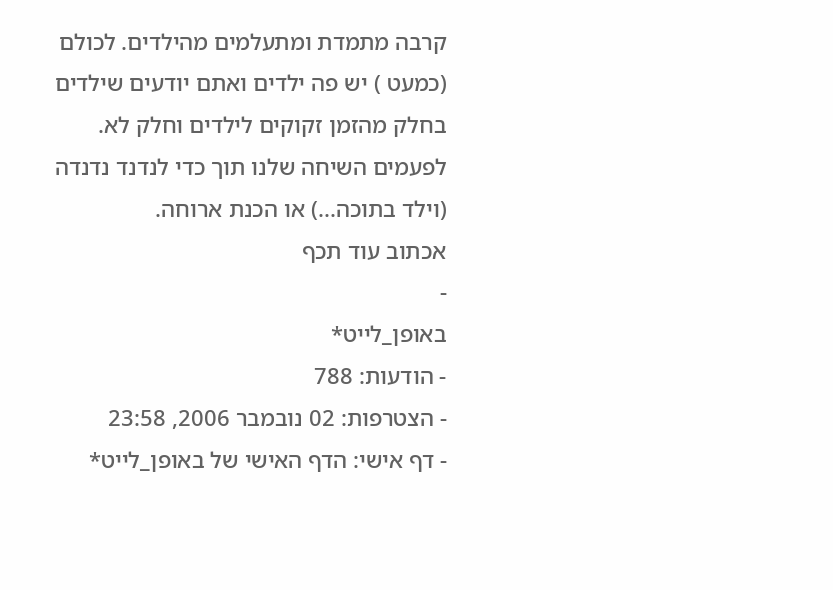קרבה מתמדת ומתעלמים מהילדים. לכולם (כמעט ) יש פה ילדים ואתם יודעים שילדים בחלק מהזמן זקוקים לילדים וחלק לא. לפעמים השיחה שלנו תוך כדי לנדנד נדנדה (וילד בתוכה...) או הכנת ארוחה.
אכתוב עוד תכף
-
באופן_לייט*
- הודעות: 788
- הצטרפות: 02 נובמבר 2006, 23:58
- דף אישי: הדף האישי של באופן_לייט*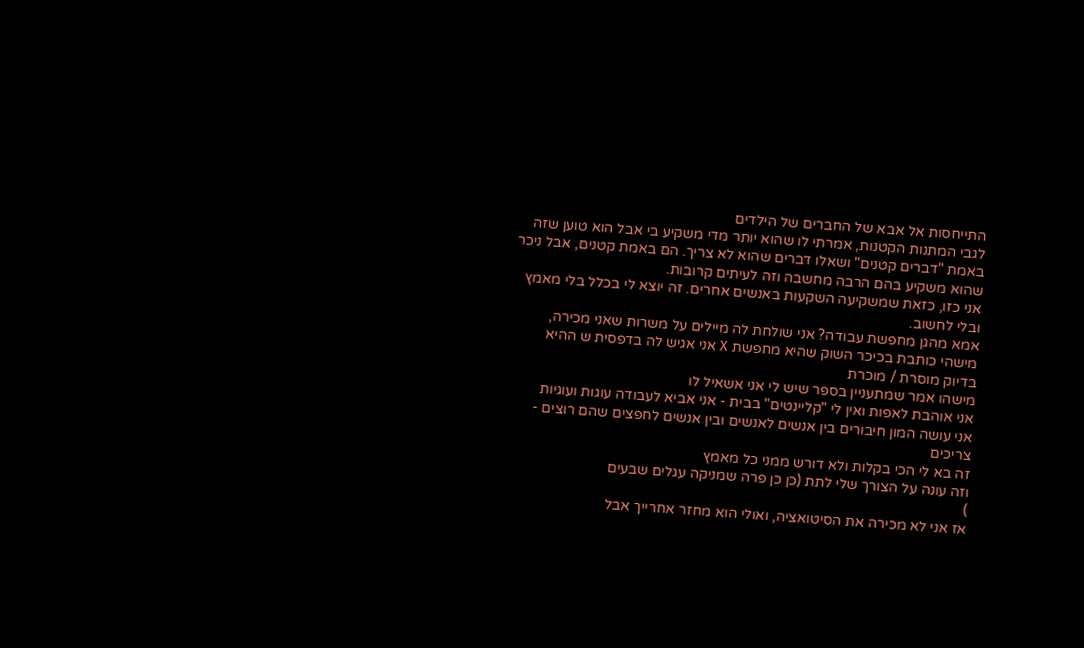התייחסות אל אבא של החברים של הילדים
לגבי המתנות הקטנות, אמרתי לו שהוא יותר מדי משקיע בי אבל הוא טוען שזה באמת "דברים קטנים" ושאלו דברים שהוא לא צריך. הם באמת קטנים, אבל ניכר שהוא משקיע בהם הרבה מחשבה וזה לעיתים קרובות.
אני כזו, כזאת שמשקיעה השקעות באנשים אחרים. זה יוצא לי בכלל בלי מאמץ ובלי לחשוב.
אמא מהגן מחפשת עבודה? אני שולחת לה מיילים על משרות שאני מכירה,
מישהי כותבת בכיכר השוק שהיא מחפשת X אני אגיש לה בדפסית ש ההיא בדיוק מוסרת / מוכרת
מישהו אמר שמתעניין בספר שיש לי אני אשאיל לו
אני אוהבת לאפות ואין לי "קליינטים" בבית - אני אביא לעבודה עוגות ועוגיות
אני עושה המון חיבורים בין אנשים לאנשים ובין אנשים לחפצים שהם רוצים - צריכים
זה בא לי הכי בקלות ולא דורש ממני כל מאמץ
וזה עונה על הצורך שלי לתת (כן כן פרה שמניקה עגלים שבעים
)
אז אני לא מכירה את הסיטואציה, ואולי הוא מחזר אחרייך אבל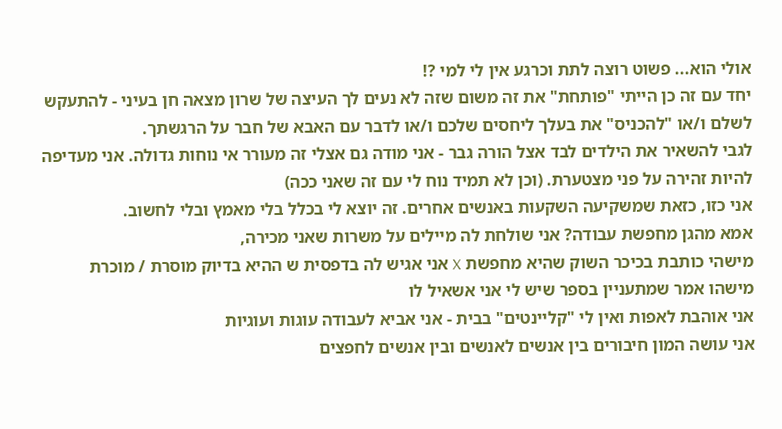אולי הוא... פשוט רוצה לתת וכרגע אין לי למי ?!
יחד עם זה כן הייתי "פותחת" את זה משום שזה לא נעים לך העיצה של שרון מצאה חן בעיני - להתעקש לשלם ו/או "להכניס" את בעלך ליחסים שלכם ו/או לדבר עם האבא של חבר על הרגשתך.
לגבי להשאיר את הילדים לבד אצל הורה גבר - אני מודה גם אצלי זה מעורר אי נוחות גדולה. אני מעדיפה להיות זהירה על פני מצטערת. (וכן לא תמיד נוח לי עם זה שאני ככה)
אני כזו, כזאת שמשקיעה השקעות באנשים אחרים. זה יוצא לי בכלל בלי מאמץ ובלי לחשוב.
אמא מהגן מחפשת עבודה? אני שולחת לה מיילים על משרות שאני מכירה,
מישהי כותבת בכיכר השוק שהיא מחפשת X אני אגיש לה בדפסית ש ההיא בדיוק מוסרת / מוכרת
מישהו אמר שמתעניין בספר שיש לי אני אשאיל לו
אני אוהבת לאפות ואין לי "קליינטים" בבית - אני אביא לעבודה עוגות ועוגיות
אני עושה המון חיבורים בין אנשים לאנשים ובין אנשים לחפצים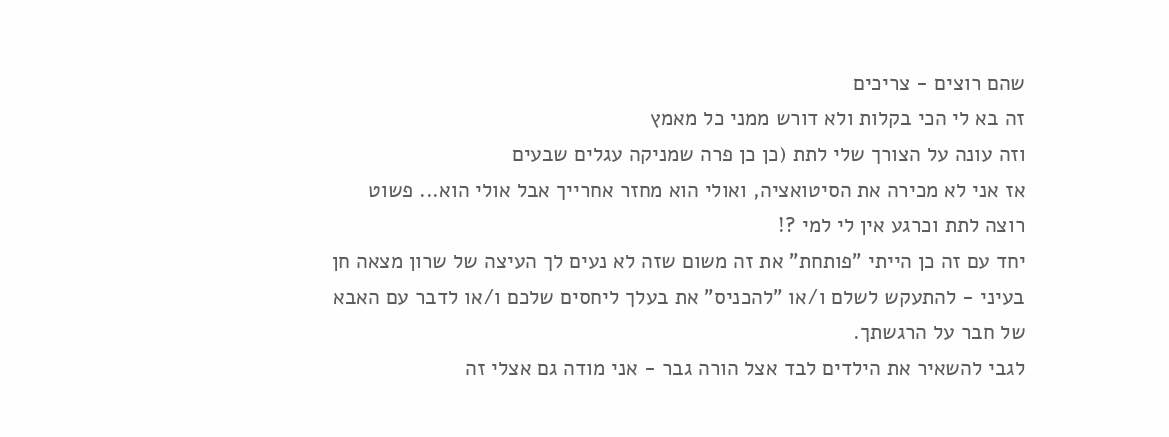שהם רוצים - צריכים
זה בא לי הכי בקלות ולא דורש ממני כל מאמץ
וזה עונה על הצורך שלי לתת (כן כן פרה שמניקה עגלים שבעים
אז אני לא מכירה את הסיטואציה, ואולי הוא מחזר אחרייך אבל אולי הוא... פשוט רוצה לתת וכרגע אין לי למי ?!
יחד עם זה כן הייתי "פותחת" את זה משום שזה לא נעים לך העיצה של שרון מצאה חן בעיני - להתעקש לשלם ו/או "להכניס" את בעלך ליחסים שלכם ו/או לדבר עם האבא של חבר על הרגשתך.
לגבי להשאיר את הילדים לבד אצל הורה גבר - אני מודה גם אצלי זה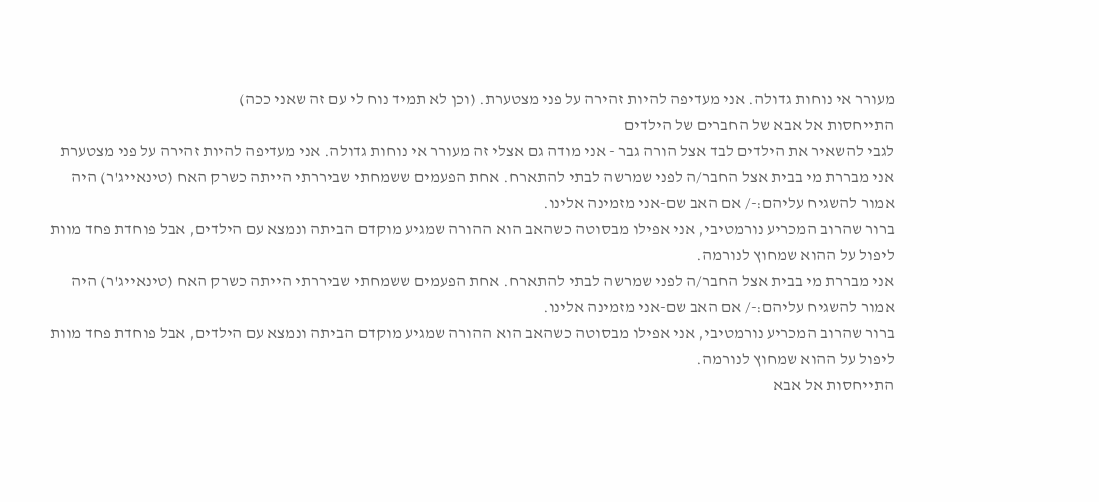מעורר אי נוחות גדולה. אני מעדיפה להיות זהירה על פני מצטערת. (וכן לא תמיד נוח לי עם זה שאני ככה)
התייחסות אל אבא של החברים של הילדים
לגבי להשאיר את הילדים לבד אצל הורה גבר - אני מודה גם אצלי זה מעורר אי נוחות גדולה. אני מעדיפה להיות זהירה על פני מצטערת
אני מבררת מי בבית אצל החבר/ה לפני שמרשה לבתי להתארח. אחת הפעמים ששמחתי שביררתי הייתה כשרק האח (טינאייג'ר) היה אמור להשגיח עליהם:-/ אם האב שם-אני מזמינה אלינו.
ברור שהרוב המכריע נורמטיבי, אני אפילו מבסוטה כשהאב הוא ההורה שמגיע מוקדם הביתה ונמצא עם הילדים, אבל פוחדת פחד מוות ליפול על ההוא שמחוץ לנורמה.
אני מבררת מי בבית אצל החבר/ה לפני שמרשה לבתי להתארח. אחת הפעמים ששמחתי שביררתי הייתה כשרק האח (טינאייג'ר) היה אמור להשגיח עליהם:-/ אם האב שם-אני מזמינה אלינו.
ברור שהרוב המכריע נורמטיבי, אני אפילו מבסוטה כשהאב הוא ההורה שמגיע מוקדם הביתה ונמצא עם הילדים, אבל פוחדת פחד מוות ליפול על ההוא שמחוץ לנורמה.
התייחסות אל אבא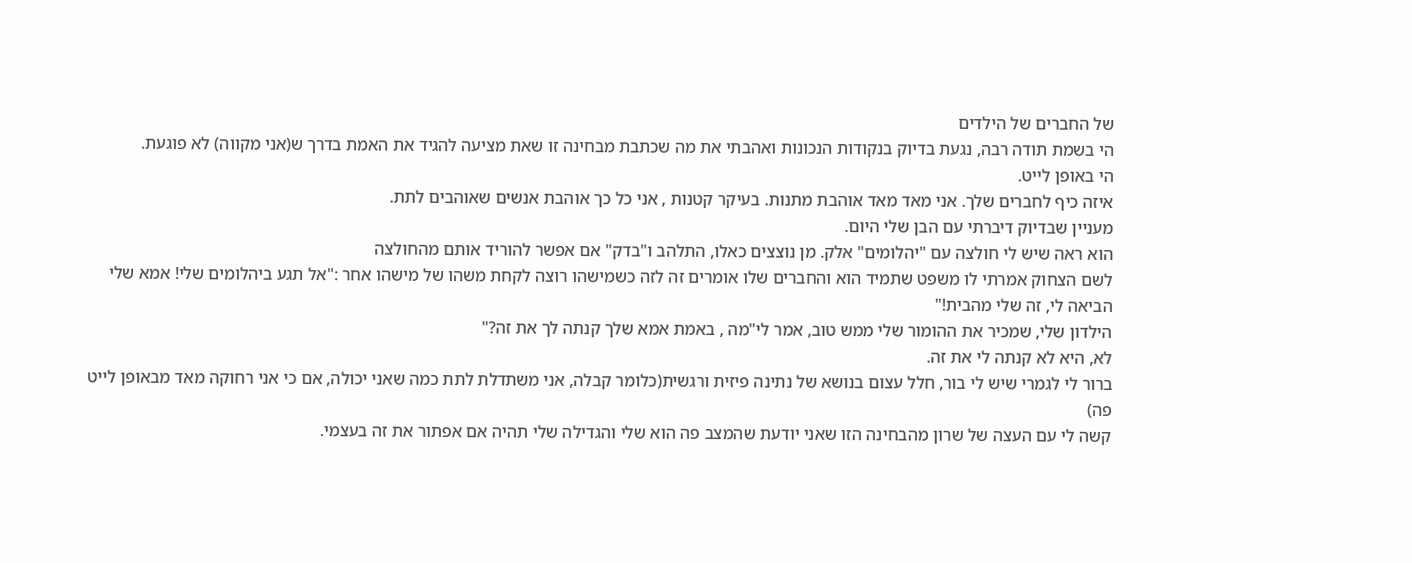של החברים של הילדים
הי בשמת תודה רבה, נגעת בדיוק בנקודות הנכונות ואהבתי את מה שכתבת מבחינה זו שאת מציעה להגיד את האמת בדרך ש(אני מקווה) לא פוגעת.
הי באופן לייט.
איזה כיף לחברים שלך. אני מאד מאד אוהבת מתנות. בעיקר קטנות , אני כל כך אוהבת אנשים שאוהבים לתת.
מעניין שבדיוק דיברתי עם הבן שלי היום.
הוא ראה שיש לי חולצה עם "יהלומים" אלק. מן נוצצים כאלו, התלהב ו"בדק" אם אפשר להוריד אותם מהחולצה
לשם הצחוק אמרתי לו משפט שתמיד הוא והחברים שלו אומרים זה לזה כשמישהו רוצה לקחת משהו של מישהו אחר :"אל תגע ביהלומים שלי! אמא שלי הביאה לי, זה שלי מהבית!"
הילדון שלי, שמכיר את ההומור שלי ממש טוב, אמר לי"מה , באמת אמא שלך קנתה לך את זה?"
לא, היא לא קנתה לי את זה.
ברור לי לגמרי שיש לי בור, חלל עצום בנושא של נתינה פיזית ורגשית(כלומר קבלה, אני משתדלת לתת כמה שאני יכולה, אם כי אני רחוקה מאד מבאופן לייט פה)
קשה לי עם העצה של שרון מהבחינה הזו שאני יודעת שהמצב פה הוא שלי והגדילה שלי תהיה אם אפתור את זה בעצמי.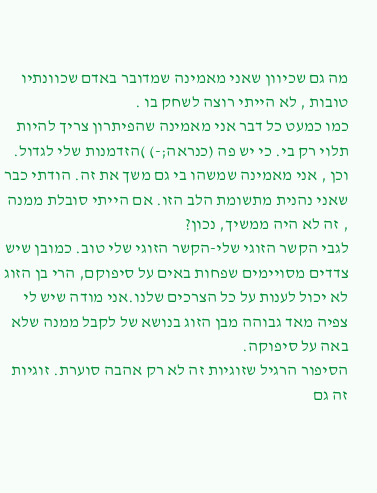מה גם שכיוון שאני מאמינה שמדובר באדם שכוונתיו טובות , לא הייתי רוצה לשחק בו .
כמו כמעט כל דבר אני מאמינה שהפיתרון צריך להיות תלוי רק בי. כי יש פה (כנראה;-) )הזדמנות שלי לגדול.
וכן , אני מאמינה שמשהו בי גם משך את זה. הודתי כבר שאני נהנית מתשומת הלב הזו. אם הייתי סובלת ממנה , זה לא היה ממשיך, נכון?
לגבי הקשר הזוגי שלי-הקשר הזוגי שלי טוב. כמובן שיש צדדים מסויימים שפחות באים על סיפוקם, הרי בן הזוג לא יכול לענות על כל הצרכים שלנו.אני מודה שיש לי צפיה מאד גבוהה מבן הזוג בנושא של לקבל ממנה שלא באה על סיפוקה.
הסיפור הרגיל שזוגיות זה לא רק אהבה סוערת. זוגיות זה גם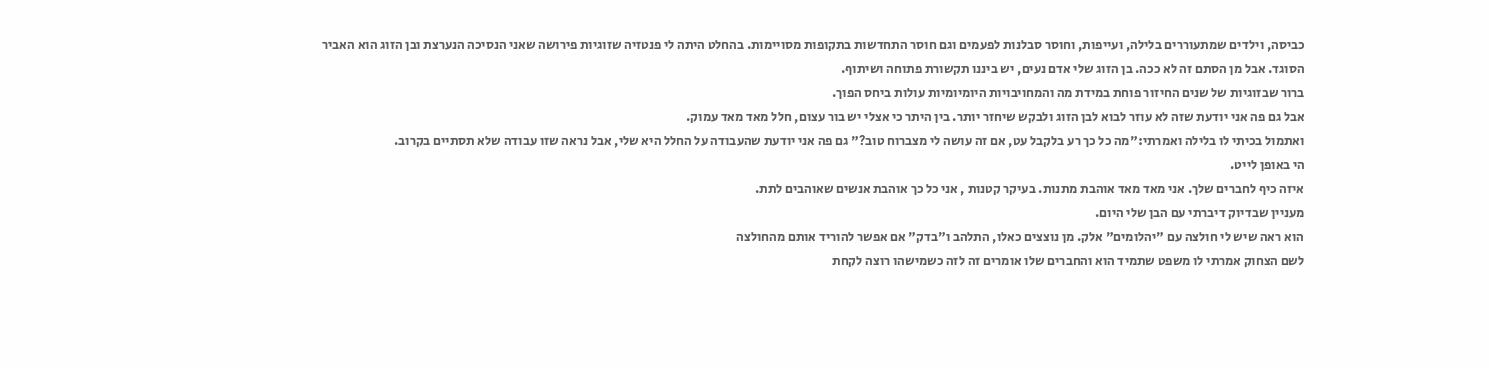כביסה, וילדים שמתעוררים בלילה, ועייפות, וחוסר סבלנות לפעמים וגם חוסר התחדשות בתקופות מסויימות. בהחלט היתה לי פנטזיה שזוגיות פירושה שאני הנסיכה הנערצת ובן הזוג הוא האביר הסוגד. אבל מן הסתם זה לא ככה. בן הזוג שלי אדם נעים, יש ביננו תקשורת פתוחה ושיתוף.
ברור שבזוגיות של שנים החיזור פוחת במידת מה והמחויבויות היומיומיות עולות ביחס הפוך.
אבל גם פה אני יודעת שזה לא עוזר לבוא לבן הזוג ולבקש שיחזר יותר. בין היתר כי אצלי יש בור עצום, חלל מאד מאד עמוק.
ואתמול בכיתי לו בלילה ואמרתי:"מה כל כך רע בלקבל עט, אם זה עושה לי מצברוח טוב?" גם פה אני יודעת שהעבודה על החלל היא שלי, אבל נראה שזו עבודה שלא תסתיים בקרוב.
הי באופן לייט.
איזה כיף לחברים שלך. אני מאד מאד אוהבת מתנות. בעיקר קטנות , אני כל כך אוהבת אנשים שאוהבים לתת.
מעניין שבדיוק דיברתי עם הבן שלי היום.
הוא ראה שיש לי חולצה עם "יהלומים" אלק. מן נוצצים כאלו, התלהב ו"בדק" אם אפשר להוריד אותם מהחולצה
לשם הצחוק אמרתי לו משפט שתמיד הוא והחברים שלו אומרים זה לזה כשמישהו רוצה לקחת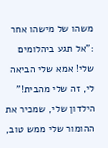משהו של מישהו אחר :"אל תגע ביהלומים שלי! אמא שלי הביאה לי, זה שלי מהבית!"
הילדון שלי, שמכיר את ההומור שלי ממש טוב,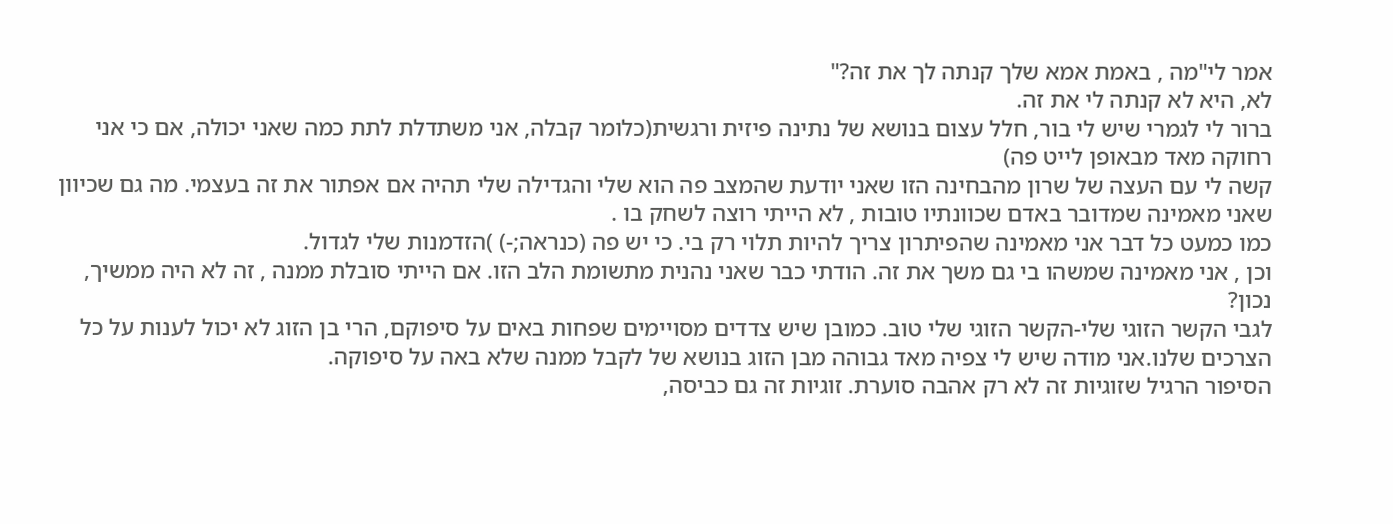אמר לי"מה , באמת אמא שלך קנתה לך את זה?"
לא, היא לא קנתה לי את זה.
ברור לי לגמרי שיש לי בור, חלל עצום בנושא של נתינה פיזית ורגשית(כלומר קבלה, אני משתדלת לתת כמה שאני יכולה, אם כי אני רחוקה מאד מבאופן לייט פה)
קשה לי עם העצה של שרון מהבחינה הזו שאני יודעת שהמצב פה הוא שלי והגדילה שלי תהיה אם אפתור את זה בעצמי. מה גם שכיוון שאני מאמינה שמדובר באדם שכוונתיו טובות , לא הייתי רוצה לשחק בו .
כמו כמעט כל דבר אני מאמינה שהפיתרון צריך להיות תלוי רק בי. כי יש פה (כנראה;-) )הזדמנות שלי לגדול.
וכן , אני מאמינה שמשהו בי גם משך את זה. הודתי כבר שאני נהנית מתשומת הלב הזו. אם הייתי סובלת ממנה , זה לא היה ממשיך, נכון?
לגבי הקשר הזוגי שלי-הקשר הזוגי שלי טוב. כמובן שיש צדדים מסויימים שפחות באים על סיפוקם, הרי בן הזוג לא יכול לענות על כל הצרכים שלנו.אני מודה שיש לי צפיה מאד גבוהה מבן הזוג בנושא של לקבל ממנה שלא באה על סיפוקה.
הסיפור הרגיל שזוגיות זה לא רק אהבה סוערת. זוגיות זה גם כביסה,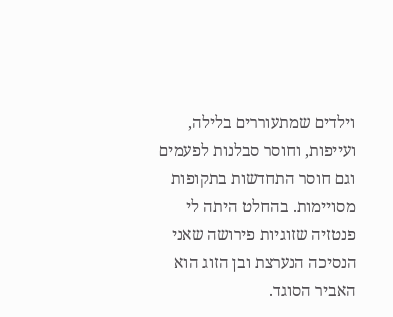וילדים שמתעוררים בלילה, ועייפות, וחוסר סבלנות לפעמים וגם חוסר התחדשות בתקופות מסויימות. בהחלט היתה לי פנטזיה שזוגיות פירושה שאני הנסיכה הנערצת ובן הזוג הוא האביר הסוגד.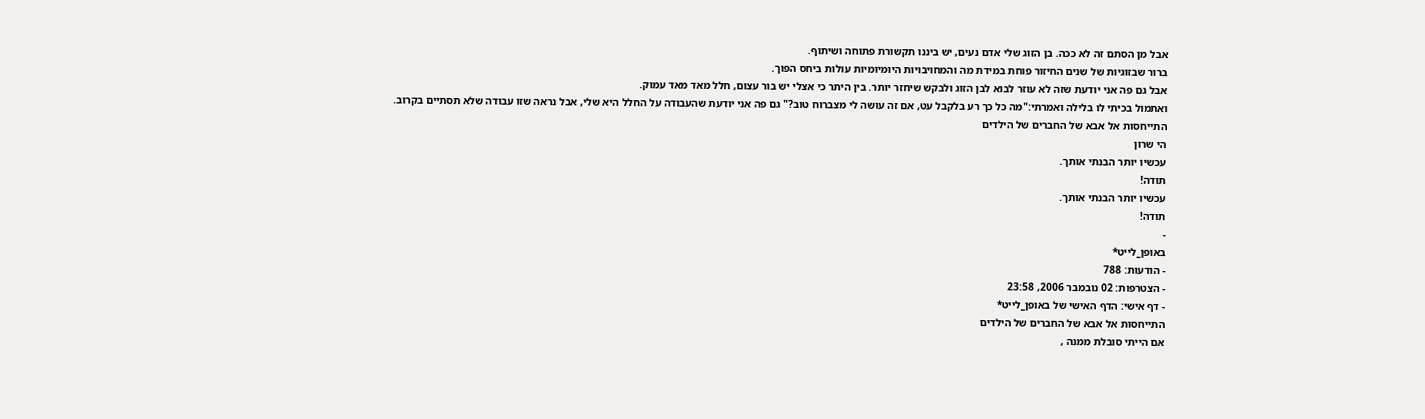אבל מן הסתם זה לא ככה. בן הזוג שלי אדם נעים, יש ביננו תקשורת פתוחה ושיתוף.
ברור שבזוגיות של שנים החיזור פוחת במידת מה והמחויבויות היומיומיות עולות ביחס הפוך.
אבל גם פה אני יודעת שזה לא עוזר לבוא לבן הזוג ולבקש שיחזר יותר. בין היתר כי אצלי יש בור עצום, חלל מאד מאד עמוק.
ואתמול בכיתי לו בלילה ואמרתי:"מה כל כך רע בלקבל עט, אם זה עושה לי מצברוח טוב?" גם פה אני יודעת שהעבודה על החלל היא שלי, אבל נראה שזו עבודה שלא תסתיים בקרוב.
התייחסות אל אבא של החברים של הילדים
הי שרון
עכשיו יותר הבנתי אותך.
תודה!
עכשיו יותר הבנתי אותך.
תודה!
-
באופן_לייט*
- הודעות: 788
- הצטרפות: 02 נובמבר 2006, 23:58
- דף אישי: הדף האישי של באופן_לייט*
התייחסות אל אבא של החברים של הילדים
אם הייתי סובלת ממנה ,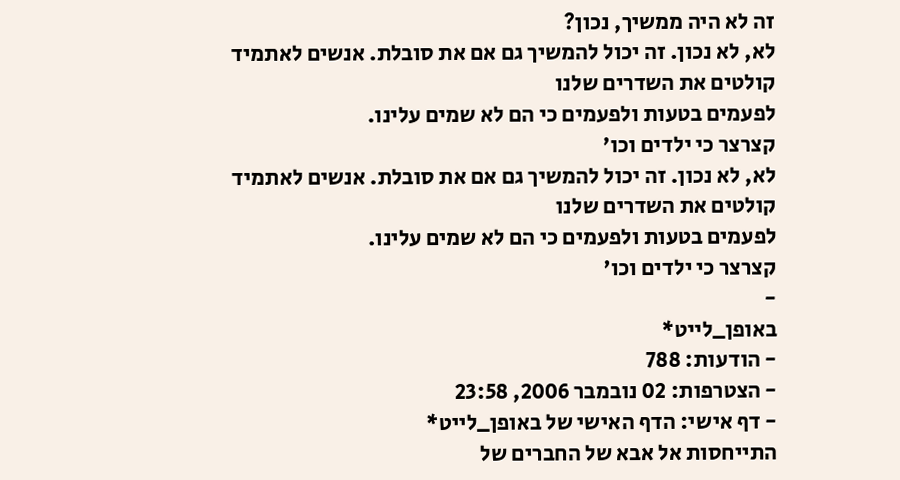זה לא היה ממשיך, נכון?
לא, לא נכון. זה יכול להמשיך גם אם את סובלת. אנשים לאתמיד קולטים את השדרים שלנו
לפעמים בטעות ולפעמים כי הם לא שמים עלינו.
קצרצר כי ילדים וכו'
לא, לא נכון. זה יכול להמשיך גם אם את סובלת. אנשים לאתמיד קולטים את השדרים שלנו
לפעמים בטעות ולפעמים כי הם לא שמים עלינו.
קצרצר כי ילדים וכו'
-
באופן_לייט*
- הודעות: 788
- הצטרפות: 02 נובמבר 2006, 23:58
- דף אישי: הדף האישי של באופן_לייט*
התייחסות אל אבא של החברים של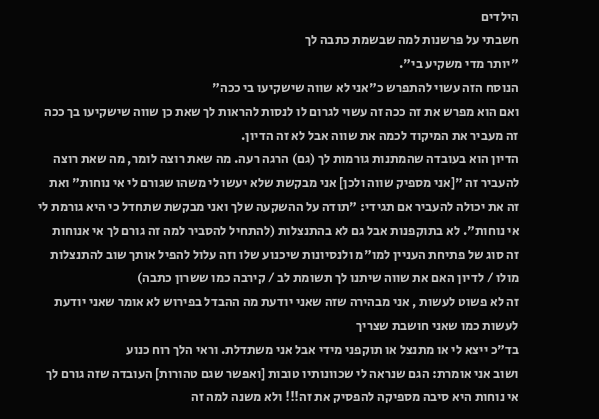הילדים
חשבתי על פרשנות למה שבשמת כתבה לך
"יותר מדי משקיע בי".
הנוסח הזה עשוי להתפרש כ"אני לא שווה שישקיעו בי ככה"
ואם הוא מפרש את זה ככה זה עשוי לגרום לו לנסות להראות לך שאת כן שווה שישקיעו בך ככה
זה מעביר את המיקוד לכמה את שווה אבל לא זה הדיון.
הדיון הוא בעובדה שהמתנות גורמות לך (גם) הרגה רעה. מה שאת רוצה לומר, מה שאת רוצה להעביר זה "[אני מספיק שווה ולכן] אני מבקשת שלא יעשו לי משהו שגורם לי אי נוחות" ואת זה את יכולה להעביר אם תגידי: "תודה על ההשקעה שלך ואני מבקשת שתחדל כי היא גורמת לי אי נוחות". לא בתוקפנות אבל גם לא בהתנצלות (להתחיל להסביר למה זה גורם לך אי אנוחות זה סוג של פתיחת העניין למו"מ ולנסיונות שיכנוע שלו וזה עלול להפיל אותך שוב להתנצלות מולו / לדיון האם את שווה שיתנו לך תשומת לב / קירבה כמו ששרון כתבה)
זה לא פשוט לעשות , אני מבהירה שזה שאני יודעת מה ההבדל בפירוש לא אומר שאני יודעת לעשות כמו שאני חושבת שצריך
בד"כ ייצא לי או מתנצל או תוקפני מידי אבל אני משתדלת. וראי הלך רוח כנוע
ושוב אני אומרת: הגם שנראה לי שכוונותיו טובות [ואפשר שגם טהורות] העובדה שזה גורם לך אי נוחות היא סיבה מספיקה להפסיק את זה!!! ולא משנה למה זה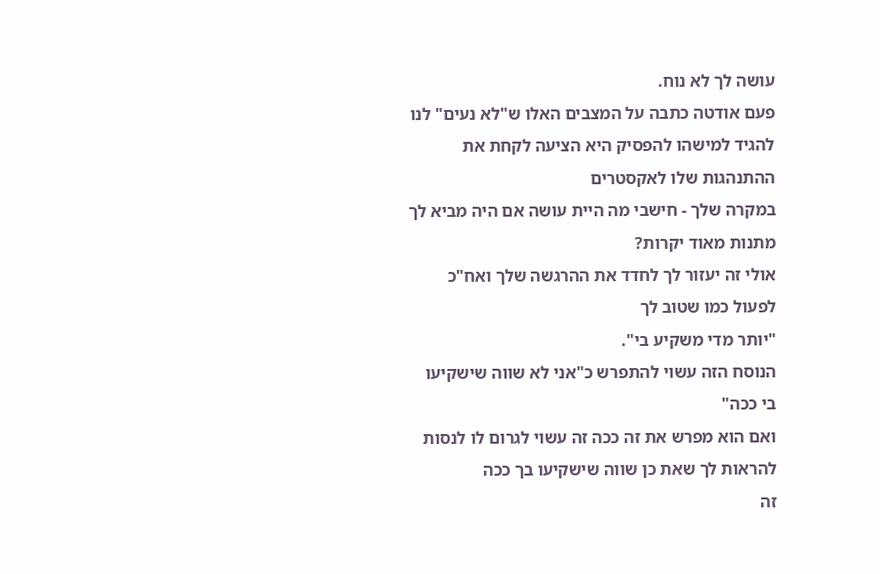עושה לך לא נוח.
פעם אודטה כתבה על המצבים האלו ש"לא נעים" לנו להגיד למישהו להפסיק היא הציעה לקחת את ההתנהגות שלו לאקסטרים
במקרה שלך - חישבי מה היית עושה אם היה מביא לך מתנות מאוד יקרות?
אולי זה יעזור לך לחדד את ההרגשה שלך ואח"כ לפעול כמו שטוב לך
"יותר מדי משקיע בי".
הנוסח הזה עשוי להתפרש כ"אני לא שווה שישקיעו בי ככה"
ואם הוא מפרש את זה ככה זה עשוי לגרום לו לנסות להראות לך שאת כן שווה שישקיעו בך ככה
זה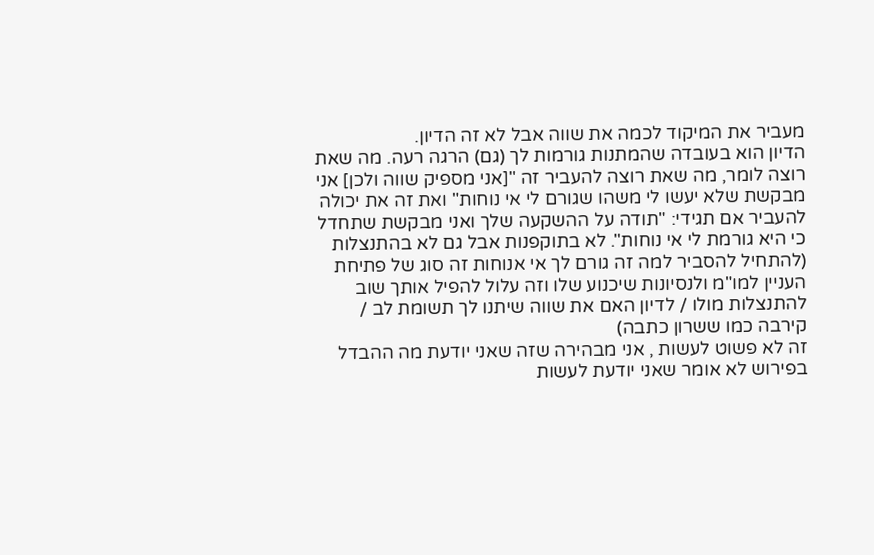מעביר את המיקוד לכמה את שווה אבל לא זה הדיון.
הדיון הוא בעובדה שהמתנות גורמות לך (גם) הרגה רעה. מה שאת רוצה לומר, מה שאת רוצה להעביר זה "[אני מספיק שווה ולכן] אני מבקשת שלא יעשו לי משהו שגורם לי אי נוחות" ואת זה את יכולה להעביר אם תגידי: "תודה על ההשקעה שלך ואני מבקשת שתחדל כי היא גורמת לי אי נוחות". לא בתוקפנות אבל גם לא בהתנצלות (להתחיל להסביר למה זה גורם לך אי אנוחות זה סוג של פתיחת העניין למו"מ ולנסיונות שיכנוע שלו וזה עלול להפיל אותך שוב להתנצלות מולו / לדיון האם את שווה שיתנו לך תשומת לב / קירבה כמו ששרון כתבה)
זה לא פשוט לעשות , אני מבהירה שזה שאני יודעת מה ההבדל בפירוש לא אומר שאני יודעת לעשות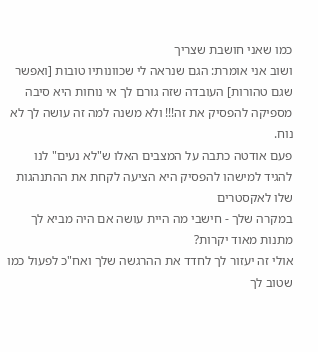כמו שאני חושבת שצריך
ושוב אני אומרת: הגם שנראה לי שכוונותיו טובות [ואפשר שגם טהורות] העובדה שזה גורם לך אי נוחות היא סיבה מספיקה להפסיק את זה!!! ולא משנה למה זה עושה לך לא נוח.
פעם אודטה כתבה על המצבים האלו ש"לא נעים" לנו להגיד למישהו להפסיק היא הציעה לקחת את ההתנהגות שלו לאקסטרים
במקרה שלך - חישבי מה היית עושה אם היה מביא לך מתנות מאוד יקרות?
אולי זה יעזור לך לחדד את ההרגשה שלך ואח"כ לפעול כמו שטוב לך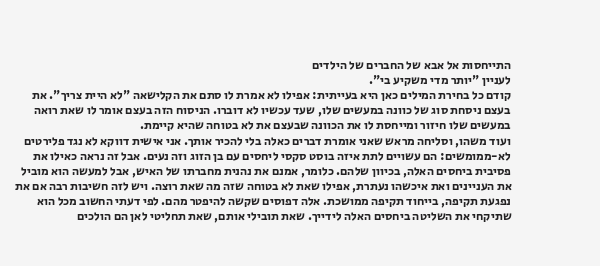התייחסות אל אבא של החברים של הילדים
לעניין "יותר מדי משקיע בי".
קודם כל בחירת המילים כאן היא בעייתית: אפילו לא אמרת לו סתם את הקלישאה "לא היית צריך". את בעצם ניסחת סוג של כוונה במעשים שלו, שעד עכשיו לא דוברו. הניסוח הזה בעצם אומר לו שאת רואה במעשים שלו חיזור ומייחסת לו את הכוונה שבעצם את לא בטוחה שהיא קיימת.
ועוד משהו, וסליחה מראש שאני אומרת דברים כאלה בלי להכיר אותך. אני אישית דווקא לא נגד פלירטים לא-ממומשים: הם עשויים לתת איזה בוסט סקסי ליחסים עם בן הזוג וזה נעים. אבל זה נראה כאילו את פסיבית ביחסים האלה, בכיוון שלהם. כלומר, אמנם את נהנית מחברתו של האיש, אבל למעשה הוא מוביל את העניינים ואת איכשהו נעתרת, אפילו שאת לא בטוחה שזה מה שאת רוצה. ויש לזה חשיבות רבה אם את נפגעת תקיפה, בייחוד תקיפה ממושכת. אלה דפוסים שקשה להיפטר מהם. לפי דעתי החשוב מכל הוא שתיקחי את השליטה ביחסים האלה לידייך. שאת תובילי אותם, שאת תחליטי לאן הם הולכים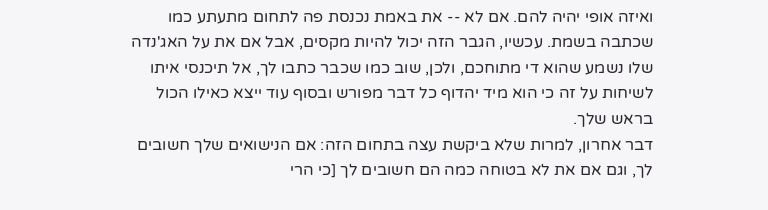ואיזה אופי יהיה להם. אם לא -- את באמת נכנסת פה לתחום מתעתע כמו שכתבה בשמת. עכשיו, הגבר הזה יכול להיות מקסים, אבל אם את על האג'נדה שלו נשמע שהוא די מתוחכם, ולכן, שוב כמו שכבר כתבו לך, אל תיכנסי איתו לשיחות על זה כי הוא מיד יהדוף כל דבר מפורש ובסוף עוד ייצא כאילו הכול בראש שלך.
דבר אחרון, למרות שלא ביקשת עצה בתחום הזה: אם הנישואים שלך חשובים לך, וגם אם את לא בטוחה כמה הם חשובים לך [כי הרי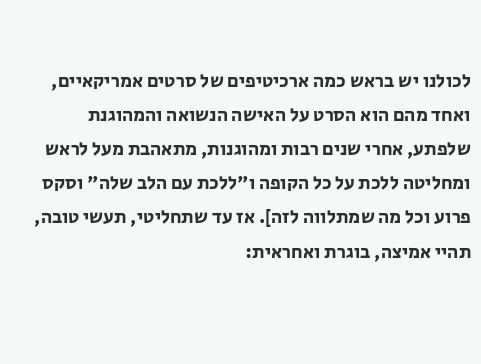לכולנו יש בראש כמה ארכיטיפים של סרטים אמריקאיים, ואחד מהם הוא הסרט על האישה הנשואה והמהוגנת שלפתע, אחרי שנים רבות ומהוגנות, מתאהבת מעל לראש ומחליטה ללכת על כל הקופה ו"ללכת עם הלב שלה" וסקס פרוע וכל מה שמתלווה לזה]. אז עד שתחליטי, תעשי טובה, תהיי אמיצה, בוגרת ואחראית: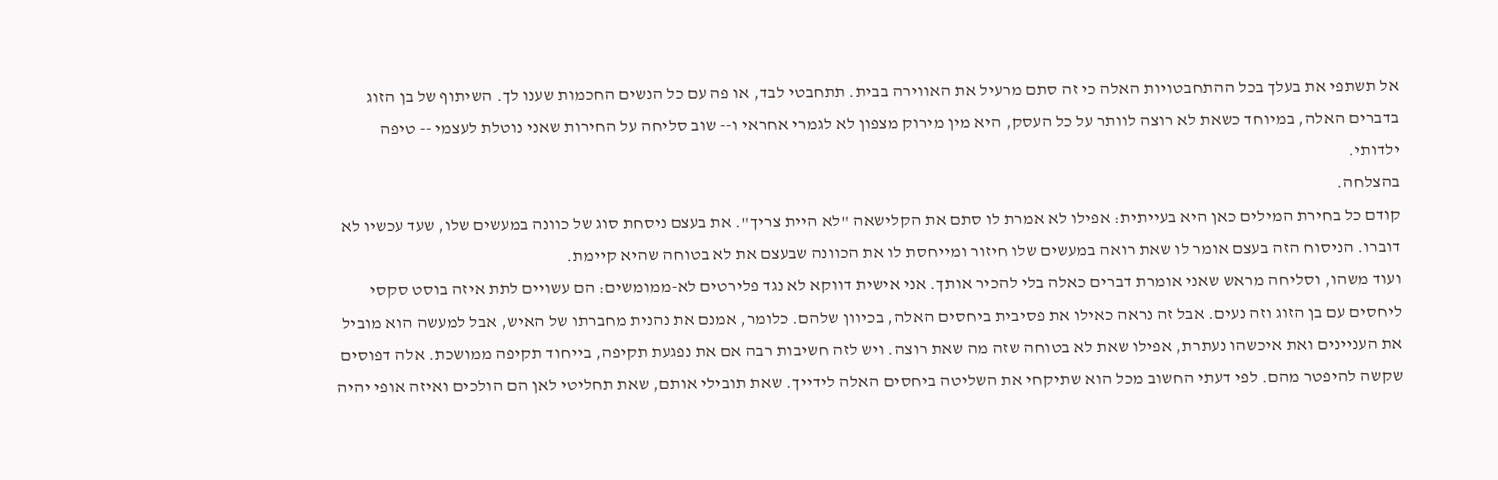אל תשתפי את בעלך בכל ההתחבטויות האלה כי זה סתם מרעיל את האווירה בבית. תתחבטי לבד, או פה עם כל הנשים החכמות שענו לך. השיתוף של בן הזוג בדברים האלה, במיוחד כשאת לא רוצה לוותר על כל העסק, היא מין מירוק מצפון לא לגמרי אחראי ו-- שוב סליחה על החירות שאני נוטלת לעצמי -- טיפה ילדותי.
בהצלחה.
קודם כל בחירת המילים כאן היא בעייתית: אפילו לא אמרת לו סתם את הקלישאה "לא היית צריך". את בעצם ניסחת סוג של כוונה במעשים שלו, שעד עכשיו לא דוברו. הניסוח הזה בעצם אומר לו שאת רואה במעשים שלו חיזור ומייחסת לו את הכוונה שבעצם את לא בטוחה שהיא קיימת.
ועוד משהו, וסליחה מראש שאני אומרת דברים כאלה בלי להכיר אותך. אני אישית דווקא לא נגד פלירטים לא-ממומשים: הם עשויים לתת איזה בוסט סקסי ליחסים עם בן הזוג וזה נעים. אבל זה נראה כאילו את פסיבית ביחסים האלה, בכיוון שלהם. כלומר, אמנם את נהנית מחברתו של האיש, אבל למעשה הוא מוביל את העניינים ואת איכשהו נעתרת, אפילו שאת לא בטוחה שזה מה שאת רוצה. ויש לזה חשיבות רבה אם את נפגעת תקיפה, בייחוד תקיפה ממושכת. אלה דפוסים שקשה להיפטר מהם. לפי דעתי החשוב מכל הוא שתיקחי את השליטה ביחסים האלה לידייך. שאת תובילי אותם, שאת תחליטי לאן הם הולכים ואיזה אופי יהיה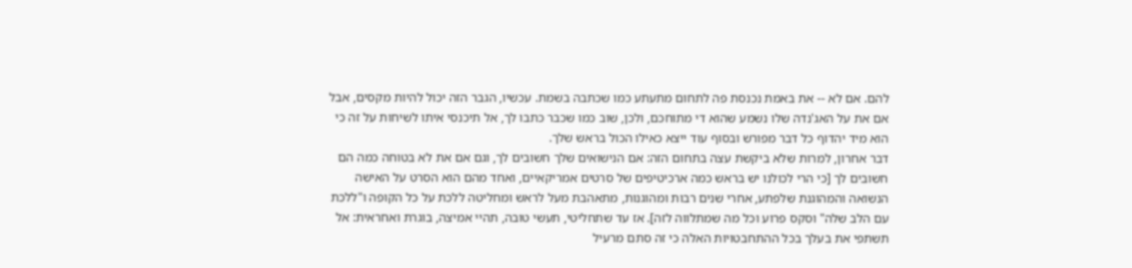להם. אם לא -- את באמת נכנסת פה לתחום מתעתע כמו שכתבה בשמת. עכשיו, הגבר הזה יכול להיות מקסים, אבל אם את על האג'נדה שלו נשמע שהוא די מתוחכם, ולכן, שוב כמו שכבר כתבו לך, אל תיכנסי איתו לשיחות על זה כי הוא מיד יהדוף כל דבר מפורש ובסוף עוד ייצא כאילו הכול בראש שלך.
דבר אחרון, למרות שלא ביקשת עצה בתחום הזה: אם הנישואים שלך חשובים לך, וגם אם את לא בטוחה כמה הם חשובים לך [כי הרי לכולנו יש בראש כמה ארכיטיפים של סרטים אמריקאיים, ואחד מהם הוא הסרט על האישה הנשואה והמהוגנת שלפתע, אחרי שנים רבות ומהוגנות, מתאהבת מעל לראש ומחליטה ללכת על כל הקופה ו"ללכת עם הלב שלה" וסקס פרוע וכל מה שמתלווה לזה]. אז עד שתחליטי, תעשי טובה, תהיי אמיצה, בוגרת ואחראית: אל תשתפי את בעלך בכל ההתחבטויות האלה כי זה סתם מרעיל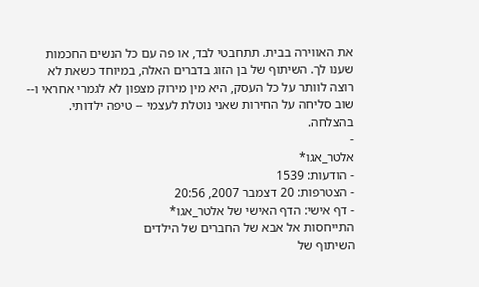את האווירה בבית. תתחבטי לבד, או פה עם כל הנשים החכמות שענו לך. השיתוף של בן הזוג בדברים האלה, במיוחד כשאת לא רוצה לוותר על כל העסק, היא מין מירוק מצפון לא לגמרי אחראי ו-- שוב סליחה על החירות שאני נוטלת לעצמי -- טיפה ילדותי.
בהצלחה.
-
אלטר_אגו*
- הודעות: 1539
- הצטרפות: 20 דצמבר 2007, 20:56
- דף אישי: הדף האישי של אלטר_אגו*
התייחסות אל אבא של החברים של הילדים
השיתוף של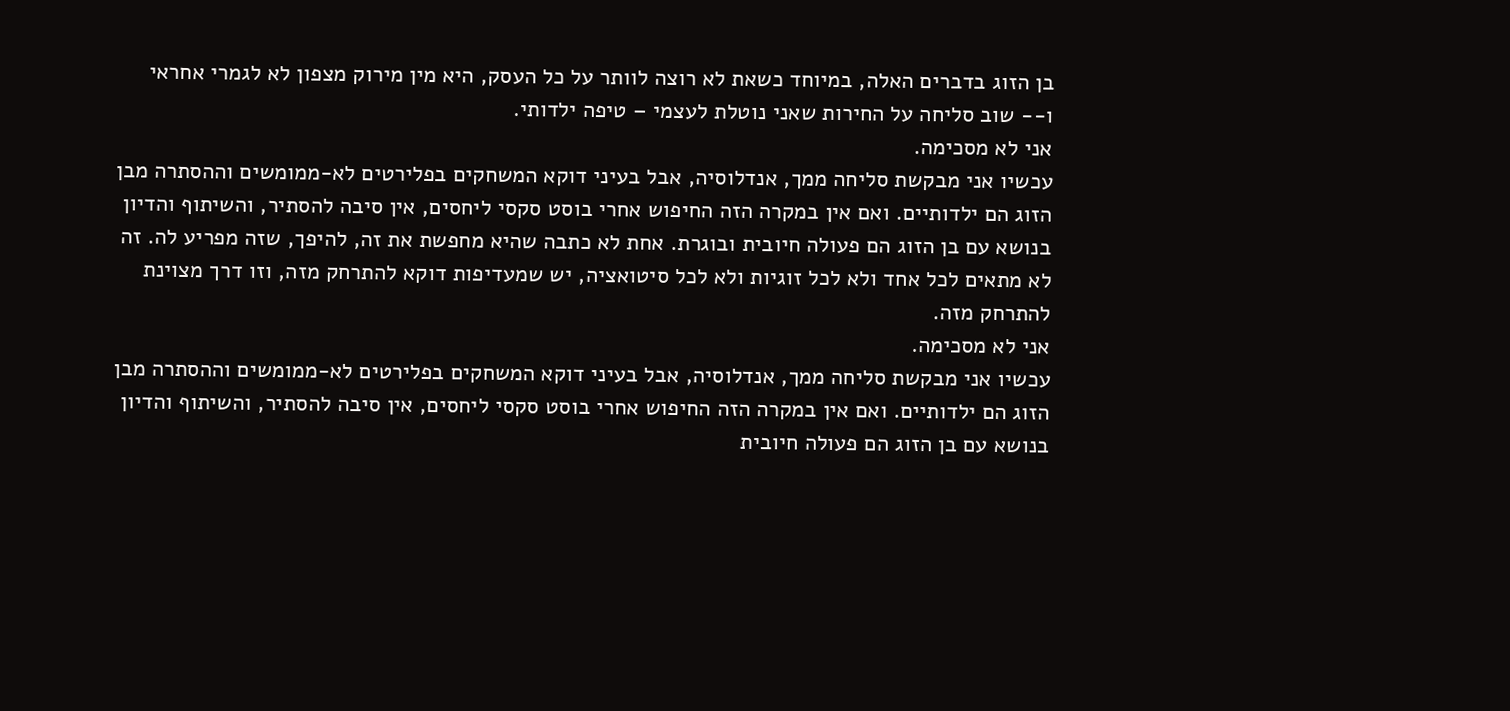בן הזוג בדברים האלה, במיוחד כשאת לא רוצה לוותר על כל העסק, היא מין מירוק מצפון לא לגמרי אחראי ו-- שוב סליחה על החירות שאני נוטלת לעצמי – טיפה ילדותי.
אני לא מסכימה.
עכשיו אני מבקשת סליחה ממך, אנדלוסיה, אבל בעיני דוקא המשחקים בפלירטים לא-ממומשים וההסתרה מבן הזוג הם ילדותיים. ואם אין במקרה הזה החיפוש אחרי בוסט סקסי ליחסים, אין סיבה להסתיר, והשיתוף והדיון בנושא עם בן הזוג הם פעולה חיובית ובוגרת. אחת לא כתבה שהיא מחפשת את זה, להיפך, שזה מפריע לה. זה לא מתאים לכל אחד ולא לכל זוגיות ולא לכל סיטואציה, יש שמעדיפות דוקא להתרחק מזה, וזו דרך מצוינת להתרחק מזה.
אני לא מסכימה.
עכשיו אני מבקשת סליחה ממך, אנדלוסיה, אבל בעיני דוקא המשחקים בפלירטים לא-ממומשים וההסתרה מבן הזוג הם ילדותיים. ואם אין במקרה הזה החיפוש אחרי בוסט סקסי ליחסים, אין סיבה להסתיר, והשיתוף והדיון בנושא עם בן הזוג הם פעולה חיובית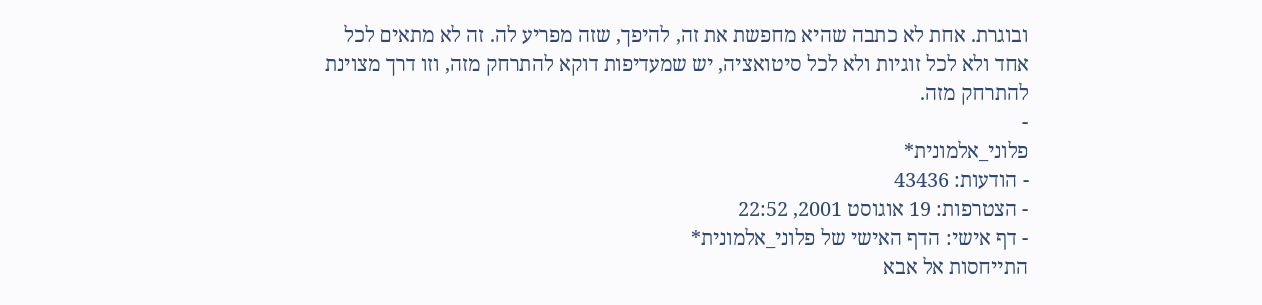ובוגרת. אחת לא כתבה שהיא מחפשת את זה, להיפך, שזה מפריע לה. זה לא מתאים לכל אחד ולא לכל זוגיות ולא לכל סיטואציה, יש שמעדיפות דוקא להתרחק מזה, וזו דרך מצוינת להתרחק מזה.
-
פלוני_אלמונית*
- הודעות: 43436
- הצטרפות: 19 אוגוסט 2001, 22:52
- דף אישי: הדף האישי של פלוני_אלמונית*
התייחסות אל אבא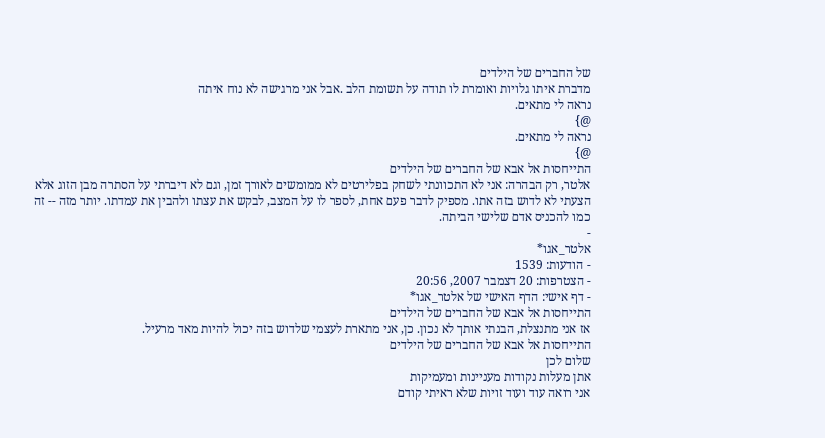של החברים של הילדים
מדברת איתו גלויות ואומרת לו תודה על תשומת הלב .אבל אני מרגישה לא נוח איתה
נראה לי מתאים.
@}
נראה לי מתאים.
@}
התייחסות אל אבא של החברים של הילדים
אלטר, רק הבהרה: אני לא התכוונתי לשחק בפלירטים לא ממומשים לאורך זמן, וגם לא דיברתי על הסתרה מבן הזוג אלא הצעתי לא לדוש בזה אתו. מספיק לדבר פעם אחת, לספר לו על המצב, לבקש את עצתו ולהבין את עמדתו. יותר מזה -- זה כמו להכניס אדם שלישי הביתה.
-
אלטר_אגו*
- הודעות: 1539
- הצטרפות: 20 דצמבר 2007, 20:56
- דף אישי: הדף האישי של אלטר_אגו*
התייחסות אל אבא של החברים של הילדים
אז אני מתנצלת, הבנתי אותך לא נכון. כן, אני מתארת לעצמי שלדוש בזה יכול להיות מאד מרעיל.
התייחסות אל אבא של החברים של הילדים
שלום לכן
אתן מעלות נקודות מעניינות ומעמיקות
אני רואה עוד ועוד זויות שלא ראיתי קודם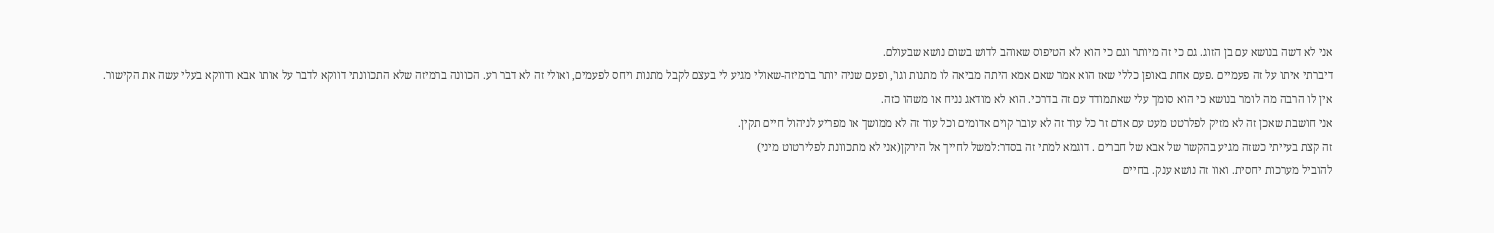אני לא דשה בנושא עם בן הזוג. גם כי זה מיותר וגם כי הוא לא הטיפוס שאוהב לדוש בשום נושא שבעולם.
דיברתי איתו על זה פעמיים .פעם אחת באופן כללי שאז הוא אמר שאם אמא היתה מביאה לו מתנות וגו', ופעם שניה יותר ברמיזה-שאולי מגיע לי בעצם לקבל מתנות ויחס לפעמים, ואולי זה לא דבר רע. הכוונה ברמיזה שלא התכוונתי דווקא לדבר על אותו אבא ודווקא בעלי עשה את הקישור.
אין לו הרבה מה לומר בנושא כי הוא סומך עלי שאתמודד עם זה בדרכי. הוא לא מודאג נניח או משהו כזה.
אני חושבת שאכן זה לא מזיק לפלרטט מעט עם אדם זר כל עוד זה לא עובר קוים אדומים וכל עוד זה לא ממושך או מפריע לניהול חיים תקין.
זה קצת בעייתי כשזה מגיע בהקשר של אבא של חברים . דוגמא למתי זה בסדר:למשל לחייך אל הירקן(אני לא מתכוונת לפלירטוט מיני)
להוביל מערכות יחסית. ואוו זה נושא ענק. בחיים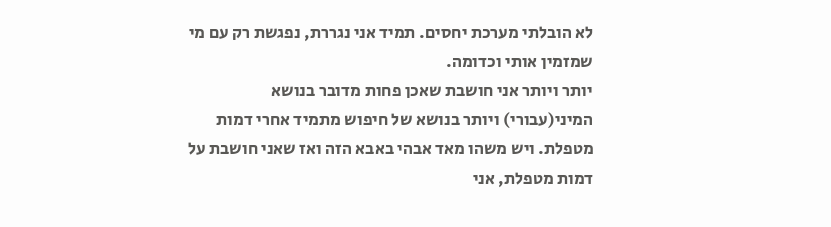לא הובלתי מערכת יחסים. תמיד אני נגררת, נפגשת רק עם מי שמזמין אותי וכדומה.
יותר ויותר אני חושבת שאכן פחות מדובר בנושא המיני(עבורי) ויותר בנושא של חיפוש מתמיד אחרי דמות מטפלת. ויש משהו מאד אבהי באבא הזה ואז שאני חושבת על דמות מטפלת, אני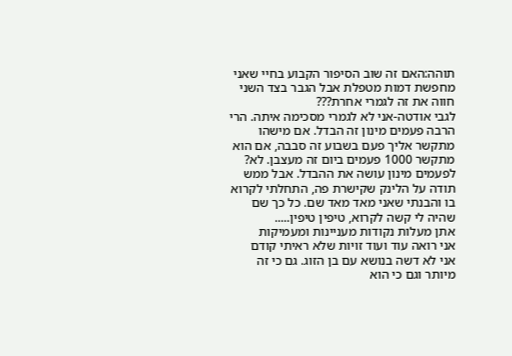תוהה:האם זה שוב הסיפור הקבוע בחיי שאני מחפשת דמות מטפלת אבל הגבר בצד השני חווה את זה לגמרי אחרת???
לגבי אודטה-אני לא לגמרי מסכימה איתה. הרי הרבה פעמים מינון זה הבדל. אם מישהו מתקשר אליך פעם בשבוע זה סבבה, אם הוא מתקשר 1000 פעמים ביום זה מעצבן. לא? לפעמים מינון עושה את ההבדל. אבל ממש תודה על הלינק שקישרת פה, התחלתי לקרוא בו והבנתי שאני מאד מאד שם. כל כך שם שהיה לי קשה לקרוא, טיפין טיפין.....
אתן מעלות נקודות מעניינות ומעמיקות
אני רואה עוד ועוד זויות שלא ראיתי קודם
אני לא דשה בנושא עם בן הזוג. גם כי זה מיותר וגם כי הוא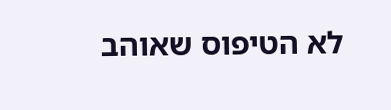לא הטיפוס שאוהב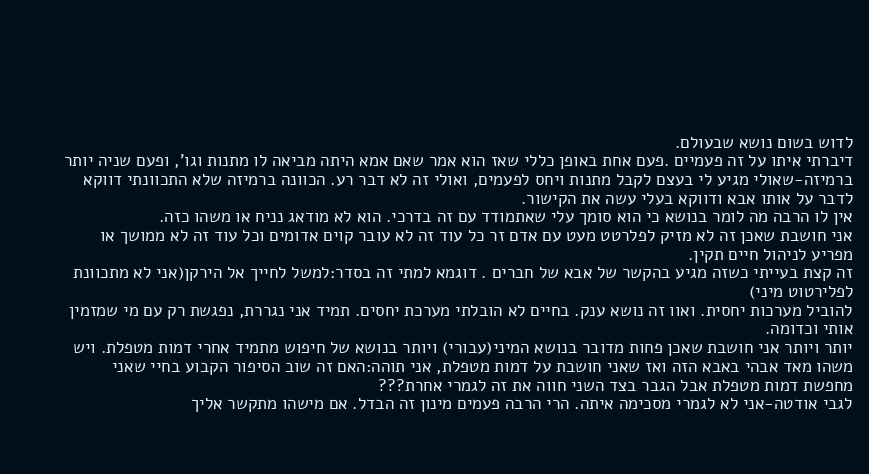לדוש בשום נושא שבעולם.
דיברתי איתו על זה פעמיים .פעם אחת באופן כללי שאז הוא אמר שאם אמא היתה מביאה לו מתנות וגו', ופעם שניה יותר ברמיזה-שאולי מגיע לי בעצם לקבל מתנות ויחס לפעמים, ואולי זה לא דבר רע. הכוונה ברמיזה שלא התכוונתי דווקא לדבר על אותו אבא ודווקא בעלי עשה את הקישור.
אין לו הרבה מה לומר בנושא כי הוא סומך עלי שאתמודד עם זה בדרכי. הוא לא מודאג נניח או משהו כזה.
אני חושבת שאכן זה לא מזיק לפלרטט מעט עם אדם זר כל עוד זה לא עובר קוים אדומים וכל עוד זה לא ממושך או מפריע לניהול חיים תקין.
זה קצת בעייתי כשזה מגיע בהקשר של אבא של חברים . דוגמא למתי זה בסדר:למשל לחייך אל הירקן(אני לא מתכוונת לפלירטוט מיני)
להוביל מערכות יחסית. ואוו זה נושא ענק. בחיים לא הובלתי מערכת יחסים. תמיד אני נגררת, נפגשת רק עם מי שמזמין אותי וכדומה.
יותר ויותר אני חושבת שאכן פחות מדובר בנושא המיני(עבורי) ויותר בנושא של חיפוש מתמיד אחרי דמות מטפלת. ויש משהו מאד אבהי באבא הזה ואז שאני חושבת על דמות מטפלת, אני תוהה:האם זה שוב הסיפור הקבוע בחיי שאני מחפשת דמות מטפלת אבל הגבר בצד השני חווה את זה לגמרי אחרת???
לגבי אודטה-אני לא לגמרי מסכימה איתה. הרי הרבה פעמים מינון זה הבדל. אם מישהו מתקשר אליך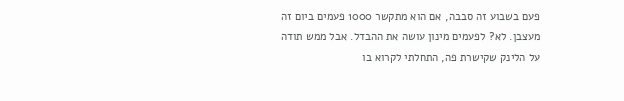פעם בשבוע זה סבבה, אם הוא מתקשר 1000 פעמים ביום זה מעצבן. לא? לפעמים מינון עושה את ההבדל. אבל ממש תודה על הלינק שקישרת פה, התחלתי לקרוא בו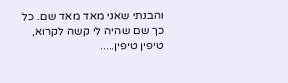והבנתי שאני מאד מאד שם. כל כך שם שהיה לי קשה לקרוא, טיפין טיפין.....